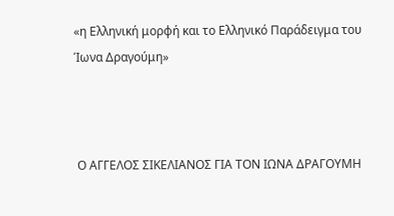«η Ελληνική μορφή και το Ελληνικό Παράδειγμα του Ίωνα Δραγούμη»



 Ο ΑΓΓΕΛΟΣ ΣΙΚΕΛΙΑΝΟΣ ΓΙΑ ΤΟΝ ΙΩΝΑ ΔΡΑΓΟΥΜΗ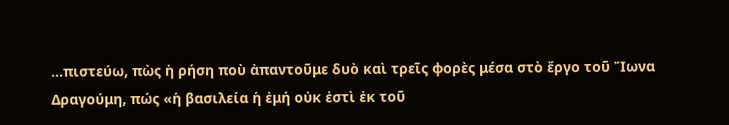...πιστεύω, πὼς ἡ ρήση ποὺ ἀπαντοῦμε δυὸ καὶ τρεῖς φορὲς μέσα στὸ ἔργο τοῦ Ἴωνα Δραγούμη, πώς «ἡ βασιλεία ἡ ἐμή οὐκ ἐστὶ ἐκ τοῦ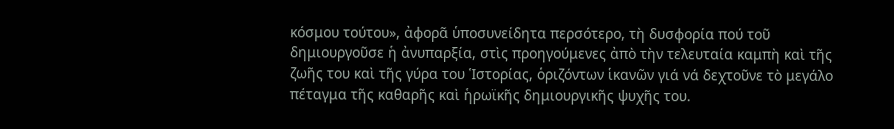κόσμου τούτου», ἀφορᾶ ὑποσυνείδητα περσότερο, τὴ δυσφορία πού τοῦ δημιουργοῦσε ἡ ἀνυπαρξία, στὶς προηγούμενες ἀπὸ τὴν τελευταία καμπὴ καὶ τῆς ζωῆς του καὶ τῆς γύρα του Ἱστορίας, ὁριζόντων ἱκανῶν γιά νά δεχτοῦνε τὸ μεγάλο πέταγμα τῆς καθαρῆς καὶ ἡρωϊκῆς δημιουργικῆς ψυχῆς του.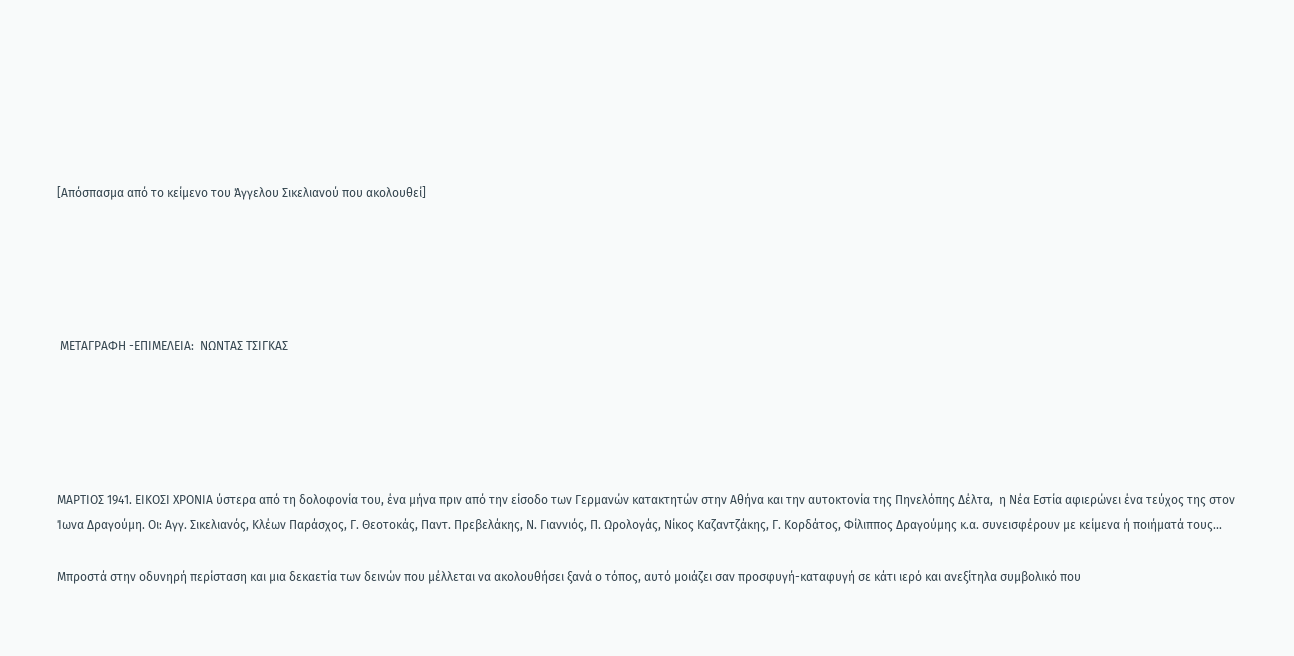[Απόσπασμα από το κείμενο του Άγγελου Σικελιανού που ακολουθεί]





 ΜΕΤΑΓΡΑΦΗ -ΕΠΙΜΕΛΕΙΑ:  ΝΩΝΤΑΣ ΤΣΙΓΚΑΣ





ΜΑΡΤΙΟΣ 1941. ΕΙΚΟΣΙ ΧΡΟΝΙΑ ύστερα από τη δολοφονία του, ένα μήνα πριν από την είσοδο των Γερμανών κατακτητών στην Αθήνα και την αυτοκτονία της Πηνελόπης Δέλτα,  η Νέα Εστία αφιερώνει ένα τεύχος της στον Ίωνα Δραγούμη. Οι: Αγγ. Σικελιανός, Κλέων Παράσχος, Γ. Θεοτοκάς, Παντ. Πρεβελάκης, Ν. Γιαννιός, Π. Ωρολογάς, Νίκος Καζαντζάκης, Γ. Κορδάτος, Φίλιππος Δραγούμης κ.α. συνεισφέρουν με κείμενα ή ποιήματά τους...

Μπροστά στην οδυνηρή περίσταση και μια δεκαετία των δεινών που μέλλεται να ακολουθήσει ξανά ο τόπος, αυτό μοιάζει σαν προσφυγή-καταφυγή σε κάτι ιερό και ανεξίτηλα συμβολικό που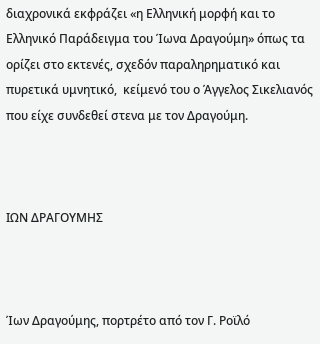διαχρονικά εκφράζει «η Ελληνική μορφή και το Ελληνικό Παράδειγμα του Ίωνα Δραγούμη» όπως τα ορίζει στο εκτενές, σχεδόν παραληρηματικό και πυρετικά υμνητικό,  κείμενό του ο Άγγελος Σικελιανός που είχε συνδεθεί στενα με τον Δραγούμη.



ΙΩΝ ΔΡΑΓΟΥΜΗΣ



Ίων Δραγούμης, πορτρέτο από τον Γ. Ροϊλό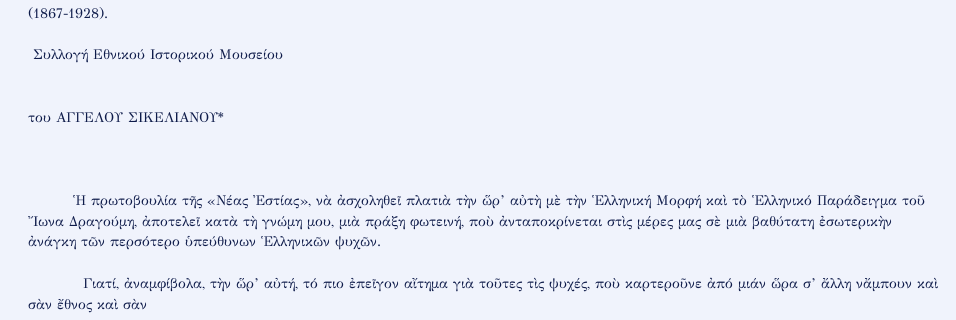(1867-1928).

 Συλλογή Εθνικού Ιστορικού Μουσείου


του ΑΓΓΕΛΟΥ ΣΙΚΕΛΙΑΝΟΥ*



         Ἡ πρωτοβουλία τῆς «Νέας Ἐστίας», νὰ ἀσχοληθεῖ πλατιὰ τὴν ὥρ’ αὐτὴ μὲ τὴν Ἑλληνική Μορφή καὶ τὸ Ἑλληνικό Παράδειγμα τοῦ Ἴωνα Δραγούμη, ἀποτελεῖ κατὰ τὴ γνώμη μου, μιὰ πράξη φωτεινή, ποὺ ἀνταποκρίνεται στὶς μέρες μας σὲ μιὰ βαθύτατη ἐσωτερικὴν ἀνάγκη τῶν περσότερο ὑπεύθυνων Ἑλληνικῶν ψυχῶν.

           Γιατί, ἀναμφίβολα, τὴν ὥρ’ αὐτή, τό πιο ἐπεῖγον αἴτημα γιὰ τοῦτες τὶς ψυχές, ποὺ καρτεροῦνε ἀπό μιάν ὥρα σ’ ἄλλη νἄμπουν καὶ σὰν ἔθνος καὶ σὰν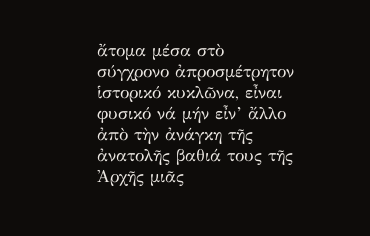ἄτομα μέσα στὸ σύγχρονο ἀπροσμέτρητον ἱστορικό κυκλῶνα, εἶναι φυσικό νά μήν εἶν’ ἄλλο ἀπὸ τὴν ἀνάγκη τῆς ἀνατολῆς βαθιά τους τῆς Ἀρχῆς μιᾶς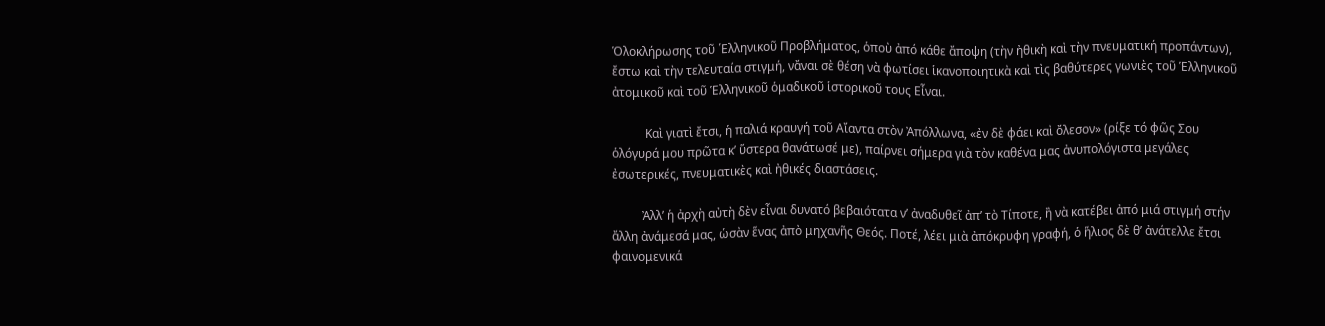Ὁλοκλήρωσης τοῦ ῾Ελληνικοῦ Προβλήματος, ὁποὺ ἀπό κάθε ἄποψη (τὴν ἠθικὴ καὶ τὴν πνευματική προπάντων), ἔστω καὶ τὴν τελευταία στιγμή, νἄναι σὲ θέση νὰ φωτίσει ἱκανοποιητικὰ καὶ τὶς βαθύτερες γωνιὲς τοῦ Ἑλληνικοῦ ἀτομικοῦ καὶ τοῦ Ἑλληνικοῦ ὁμαδικοῦ ἱστορικοῦ τους Εἶναι.

           Καὶ γιατὶ ἔτσι, ἡ παλιά κραυγή τοῦ Αἴαντα στὸν Ἀπόλλωνα, «ἐν δὲ φάει καὶ ὄλεσον» (ρίξε τό φῶς Σου ὁλόγυρά μου πρῶτα κ’ ὕστερα θανάτωσέ με), παίρνει σήμερα γιὰ τὸν καθένα μας ἀνυπολόγιστα μεγάλες ἐσωτερικές, πνευματικὲς καὶ ἠθικές διαστάσεις.

          Ἀλλ’ ἡ ἀρχὴ αὐτὴ δὲν εἶναι δυνατό βεβαιότατα ν’ ἀναδυθεῖ ἀπ’ τὸ Τίποτε, ἢ νὰ κατέβει ἀπό μιά στιγμή στήν ἄλλη ἀνάμεσά μας, ὡσὰν ἕνας ἀπὸ μηχανῆς Θεός. Ποτέ, λέει μιὰ ἀπόκρυφη γραφή, ὁ ἥλιος δὲ θ’ ἀνάτελλε ἔτσι φαινομενικά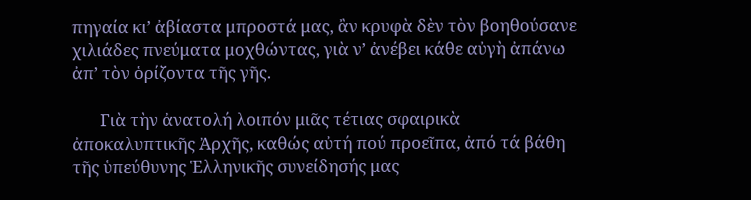πηγαία κι’ ἀβίαστα μπροστά μας, ἂν κρυφὰ δὲν τὸν βοηθούσανε χιλιάδες πνεύματα μοχθώντας, γιὰ ν’ ἀνέβει κάθε αὐγὴ ἀπάνω ἀπ’ τὸν ὁρίζοντα τῆς γῆς.

       Γιὰ τὴν ἀνατολή λοιπόν μιᾶς τέτιας σφαιρικὰ ἀποκαλυπτικῆς Ἀρχῆς, καθώς αὐτή πού προεῖπα, ἀπό τά βάθη τῆς ὑπεύθυνης Ἑλληνικῆς συνείδησής μας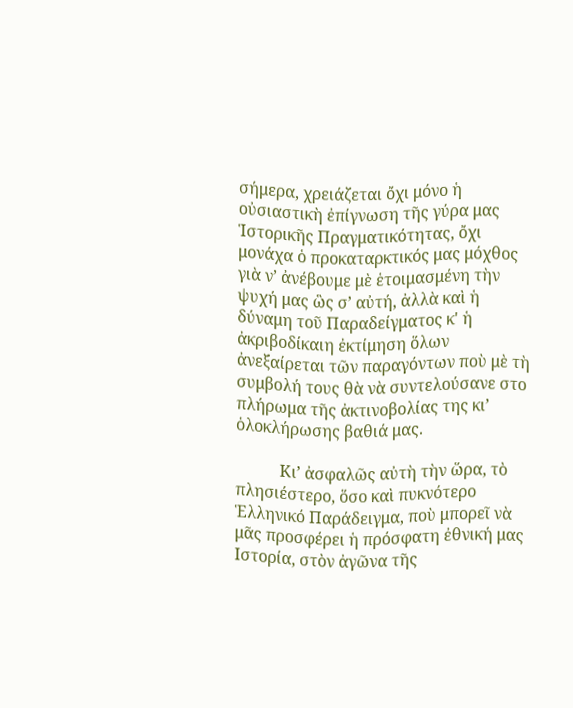σήμερα, χρειάζεται ὄχι μόνο ἡ οὐσιαστικὴ ἐπίγνωση τῆς γύρα μας Ἱστορικῆς Πραγματικότητας, ὄχι μονάχα ὁ προκαταρκτικός μας μόχθος γιὰ ν’ ἀνέβουμε μὲ ἑτοιμασμένη τὴν ψυχή μας ὣς σ’ αὐτή, ἀλλὰ καὶ ἡ δύναμη τοῦ Παραδείγματος κ' ἡ ἀκριβοδίκαιη ἐκτίμηση ὅλων ἀνεξαίρεται τῶν παραγόντων ποὺ μὲ τὴ συμβολή τους θὰ νὰ συντελούσανε στο πλήρωμα τῆς ἀκτινοβολίας της κι’ ὁλοκλήρωσης βαθιά μας.

           Κι’ ἀσφαλῶς αὐτὴ τὴν ὥρα, τὸ πλησιέστερο, ὅσο καὶ πυκνότερο Ἑλληνικό Παράδειγμα, ποὺ μπορεῖ νὰ μᾶς προσφέρει ἡ πρόσφατη ἐθνική μας Ιστορία, στὸν ἀγῶνα τῆς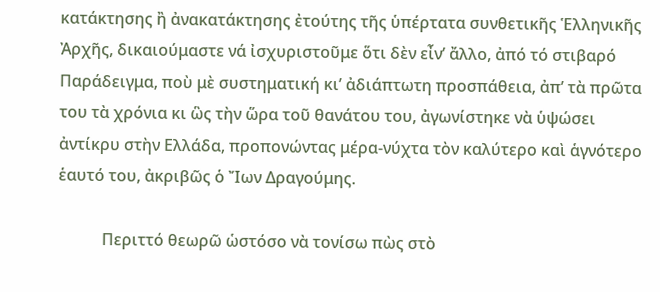κατάκτησης ἢ ἀνακατάκτησης ἐτούτης τῆς ὑπέρτατα συνθετικῆς Ἑλληνικῆς Ἀρχῆς, δικαιούμαστε νά ἰσχυριστοῦμε ὅτι δὲν εἶν’ ἄλλο, ἀπό τό στιβαρό Παράδειγμα, ποὺ μὲ συστηματική κι’ ἀδιάπτωτη προσπάθεια, ἀπ’ τὰ πρῶτα του τὰ χρόνια κι ὣς τὴν ὥρα τοῦ θανάτου του, ἀγωνίστηκε νὰ ὑψώσει ἀντίκρυ στὴν Ελλάδα, προπονώντας μέρα-νύχτα τὸν καλύτερο καὶ ἁγνότερο ἑαυτό του, ἀκριβῶς ὁ Ἴων Δραγούμης.

           Περιττό θεωρῶ ὡστόσο νὰ τονίσω πὼς στὸ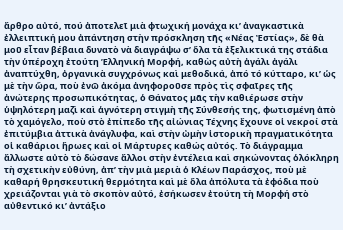ἄρθρο αὐτό, πού ἀποτελεῖ μιὰ φτωχική μονάχα κι’ ἀναγκαστικὰ ἐλλειπτική μου ἀπάντηση στὴν πρόσκληση τῆς «Νέας Ἐστίας», δὲ θὰ μοῦ εἶταν βέβαια δυνατὸ νὰ διαγράψω σ’ ὅλα τὰ ἐξελικτικά της στάδια τὴν ὑπέροχη ἐτούτη Ἑλληνική Μορφή, καθὼς αὐτὴ ἀγάλι ἀγάλι ἀναπτύχθη, ὀργανικὰ συγχρόνως καὶ μεθοδικά, ἀπό τό κύτταρο, κι’ ὡς μὲ τὴν ὥρα, ποὺ ἐνῶ ἀκόμα ἀνηφοροῦσε πρὸς τὶς σφαῖρες τῆς ἀνώτερης προσωπικότητας, ὁ Θάνατος μᾶς τὴν καθιέρωσε στὴν ὑψηλότερη μαζὶ καὶ ἁγνότερη στιγμὴ τῆς Σύνθεσής της, φωτισμένη ἀπὸ τὸ χαμόγελο, ποὺ στὸ ἐπίπεδο τῆς αἰώνιας Τέχνης ἔχουνε οἱ νεκροί στὰ ἐπιτύμβια ἀττικὰ ἀνάγλυφα, καὶ στὴν ὠμὴν ἱστορικὴ πραγματικότητα οἱ καθάριοι ἥρωες καὶ οἱ Μάρτυρες καθώς αὐτός. Τὸ διάγραμμα ἄλλωστε αὐτὸ τὸ δώσανε ἄλλοι στὴν ἐντέλεια καὶ σηκώνοντας ὁλόκληρη τὴ σχετικὴν εὐθύνη, ἀπ’ τὴν μιὰ μεριὰ ὁ Κλέων Παράσχος, ποὺ μὲ καθαρή θρησκευτική θερμότητα καὶ μὲ ὅλα ἀπόλυτα τὰ ἐφόδια ποὺ χρειάζονται γιὰ τὸ σκοπὸν αὐτό, ἐσήκωσεν ἐτούτη τὴ Μορφή στὸ αὐθεντικό κι’ ἀντάξιο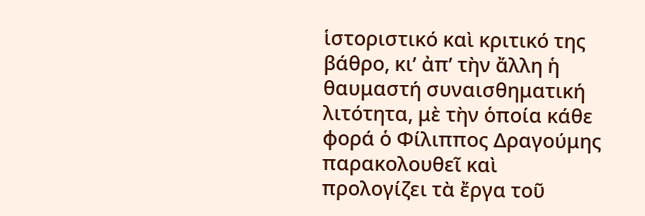ἱστοριστικό καὶ κριτικό της βάθρο, κι’ ἀπ’ τὴν ἄλλη ἡ θαυμαστή συναισθηματική λιτότητα, μὲ τὴν ὁποία κάθε φορά ὁ Φίλιππος Δραγούμης παρακολουθεῖ καὶ προλογίζει τὰ ἔργα τοῦ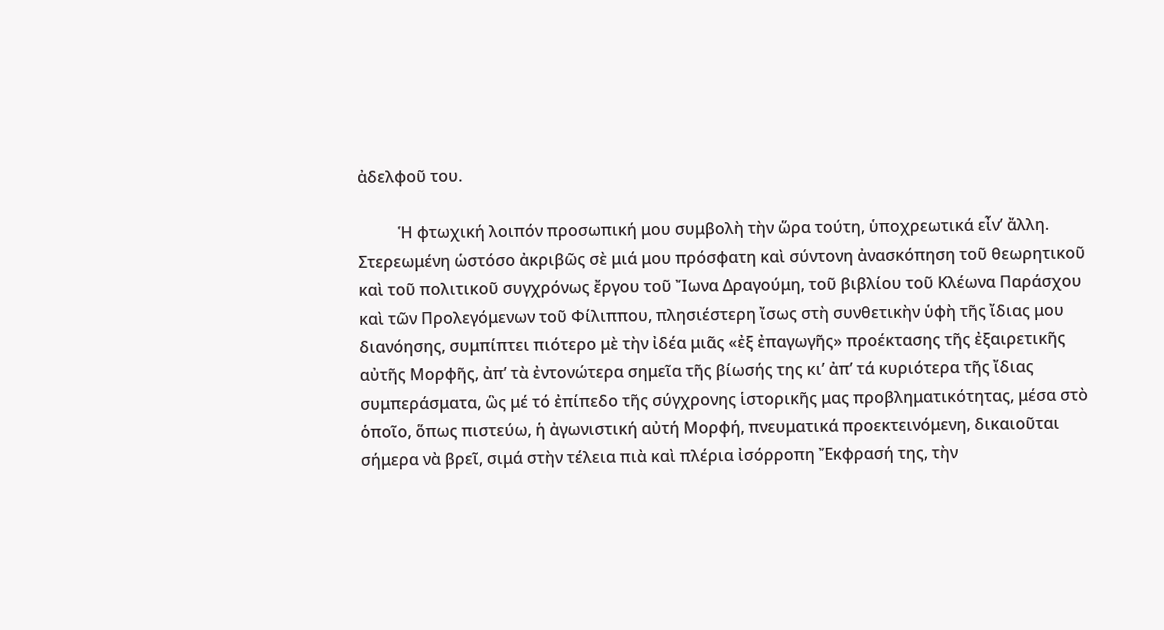ἀδελφοῦ του.

          Ἡ φτωχική λοιπόν προσωπική μου συμβολὴ τὴν ὥρα τούτη, ὑποχρεωτικά εἶν’ ἄλλη. Στερεωμένη ὡστόσο ἀκριβῶς σὲ μιά μου πρόσφατη καὶ σύντονη ἀνασκόπηση τοῦ θεωρητικοῦ καὶ τοῦ πολιτικοῦ συγχρόνως ἔργου τοῦ Ἴωνα Δραγούμη, τοῦ βιβλίου τοῦ Κλέωνα Παράσχου καὶ τῶν Προλεγόμενων τοῦ Φίλιππου, πλησιέστερη ἴσως στὴ συνθετικὴν ὑφὴ τῆς ἴδιας μου διανόησης, συμπίπτει πιότερο μὲ τὴν ἰδέα μιᾶς «ἐξ ἐπαγωγῆς» προέκτασης τῆς ἐξαιρετικῆς αὐτῆς Μορφῆς, ἀπ’ τὰ ἐντονώτερα σημεῖα τῆς βίωσής της κι’ ἀπ’ τά κυριότερα τῆς ἴδιας συμπεράσματα, ὣς μέ τό ἐπίπεδο τῆς σύγχρονης ἱστορικῆς μας προβληματικότητας, μέσα στὸ ὁποῖο, ὅπως πιστεύω, ἡ ἀγωνιστική αὐτή Μορφή, πνευματικά προεκτεινόμενη, δικαιοῦται σήμερα νὰ βρεῖ, σιμά στὴν τέλεια πιὰ καὶ πλέρια ἰσόρροπη Ἔκφρασή της, τὴν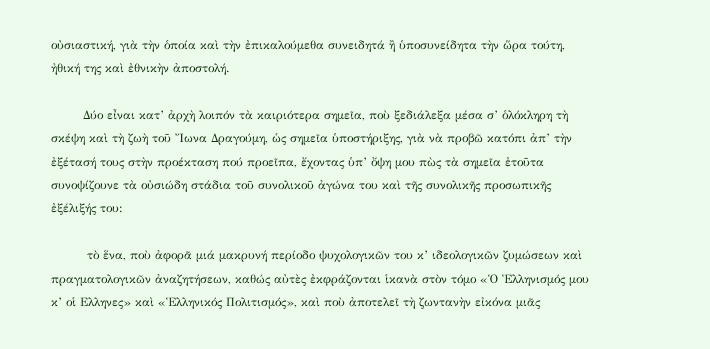οὐσιαστική, γιὰ τὴν ὁποία καὶ τὴν ἐπικαλούμεθα συνειδητά ἢ ὑποσυνείδητα τὴν ὥρα τούτη, ἠθική της καὶ ἐθνικὴν ἀποστολή.

        Δύο εἶναι κατ’ ἀρχὴ λοιπόν τὰ καιριότερα σημεῖα, ποὺ ξεδιάλεξα μέσα σ’ ὁλόκληρη τὴ σκέψη καὶ τὴ ζωὴ τοῦ Ἴωνα Δραγούμη, ὡς σημεῖα ὑποστήριξης, γιὰ νὰ προβῶ κατόπι ἀπ’ τὴν ἐξέτασή τους στὴν προέκταση πού προεῖπα, ἔχοντας ὑπ’ ὄψη μου πὼς τὰ σημεῖα ἐτοῦτα συνοψίζουνε τὰ οὐσιώδη στάδια τοῦ συνολικοῦ ἀγώνα του καὶ τῆς συνολικῆς προσωπικῆς ἐξέλιξής του:

         τὸ ἕνα, ποὺ ἀφορᾶ μιά μακρυνή περίοδο ψυχολογικῶν του κ’ ιδεολογικῶν ζυμώσεων καὶ πραγματολογικῶν ἀναζητήσεων, καθώς αὐτὲς ἐκφράζονται ἱκανὰ στὸν τόμο «Ὁ Ἑλληνισμός μου κ’ οἱ Ελληνες» καὶ «Ἑλληνικός Πολιτισμός», καὶ ποὺ ἀποτελεῖ τὴ ζωντανὴν εἰκόνα μιᾶς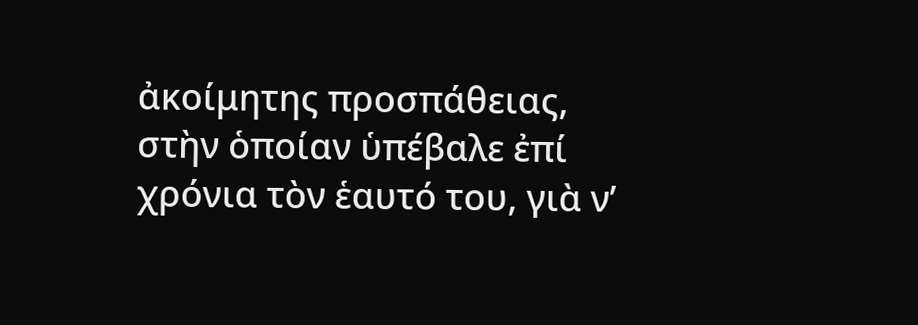ἀκοίμητης προσπάθειας, στὴν ὁποίαν ὑπέβαλε ἐπί χρόνια τὸν ἑαυτό του, γιὰ ν’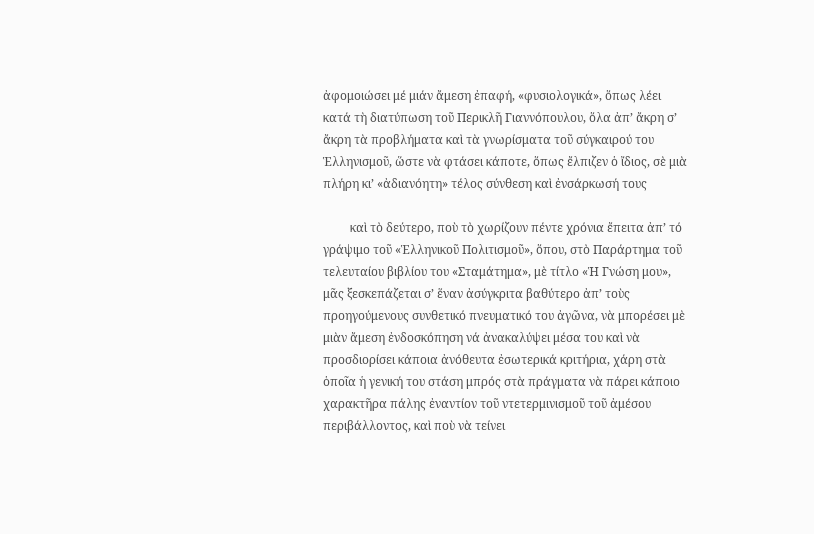ἀφομοιώσει μέ μιάν ἄμεση ἐπαφή, «φυσιολογικά», ὅπως λέει κατά τὴ διατύπωση τοῦ Περικλῆ Γιαννόπουλου, ὅλα ἀπ’ ἄκρη σ’ ἄκρη τὰ προβλήματα καὶ τὰ γνωρίσματα τοῦ σύγκαιρού του Ἑλληνισμοῦ, ὥστε νὰ φτάσει κάποτε, ὅπως ἔλπιζεν ὁ ἴδιος, σὲ μιὰ πλήρη κι’ «ἀδιανόητη» τέλος σύνθεση καὶ ἐνσάρκωσή τους

         καὶ τὸ δεύτερο, ποὺ τὸ χωρίζουν πέντε χρόνια ἔπειτα ἀπ’ τό γράψιμο τοῦ «Ἑλληνικοῦ Πολιτισμοῦ», ὅπου, στὸ Παράρτημα τοῦ τελευταίου βιβλίου του «Σταμάτημα», μὲ τίτλο «Ἡ Γνώση μου», μᾶς ξεσκεπάζεται σ’ ἕναν ἀσύγκριτα βαθύτερο ἀπ’ τοὺς προηγούμενους συνθετικό πνευματικό του ἀγῶνα, νὰ μπορέσει μὲ μιὰν ἄμεση ἐνδοσκόπηση νά ἀνακαλύψει μέσα του καὶ νὰ προσδιορίσει κάποια ἀνόθευτα ἐσωτερικά κριτήρια, χάρη στὰ ὁποῖα ἡ γενική του στάση μπρός στὰ πράγματα νὰ πάρει κάποιο χαρακτῆρα πάλης ἐναντίον τοῦ ντετερμινισμοῦ τοῦ ἀμέσου περιβάλλοντος, καὶ ποὺ νὰ τείνει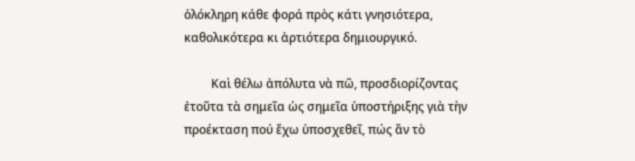ὁλόκληρη κάθε φορά πρὸς κάτι γνησιότερα, καθολικότερα κι ἀρτιότερα δημιουργικό.

         Καὶ θέλω ἀπόλυτα νὰ πῶ, προσδιορίζοντας ἐτοῦτα τὰ σημεῖα ὡς σημεῖα ὑποστήριξης γιὰ τὴν προέκταση πού ἔχω ὑποσχεθεῖ, πώς ἂν τὸ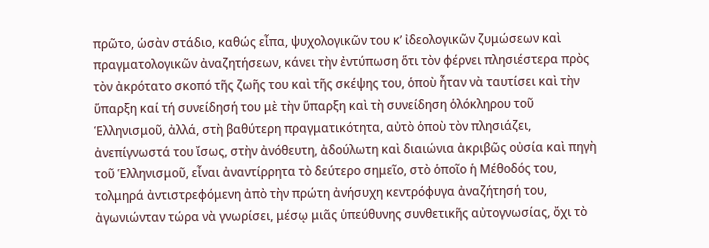πρῶτο, ὡσὰν στάδιο, καθώς εἶπα, ψυχολογικῶν του κ’ ἰδεολογικῶν ζυμώσεων καὶ πραγματολογικῶν ἀναζητήσεων, κάνει τὴν ἐντύπωση ὅτι τὸν φέρνει πλησιέστερα πρὸς τὸν ἀκρότατο σκοπό τῆς ζωῆς του καὶ τῆς σκέψης του, ὁποὺ ἦταν νὰ ταυτίσει καὶ τὴν ὕπαρξη καί τή συνείδησή του μὲ τὴν ὕπαρξη καὶ τὴ συνείδηση ὁλόκληρου τοῦ Ἑλληνισμοῦ, ἀλλά, στὴ βαθύτερη πραγματικότητα, αὐτὸ ὁποὺ τὸν πλησιάζει, ἀνεπίγνωστά του ἴσως, στὴν ἀνόθευτη, ἀδούλωτη καὶ διαιώνια ἀκριβῶς οὐσία καὶ πηγὴ τοῦ Ἑλληνισμοῦ, εἶναι ἀναντίρρητα τὸ δεύτερο σημεῖο, στὸ ὁποῖο ἡ Μέθοδός του, τολμηρά ἀντιστρεφόμενη ἀπὸ τὴν πρώτη ἀνήσυχη κεντρόφυγα ἀναζήτησή του, ἀγωνιώνταν τώρα νὰ γνωρίσει, μέσῳ μιᾶς ὑπεύθυνης συνθετικῆς αὐτογνωσίας, ὄχι τὸ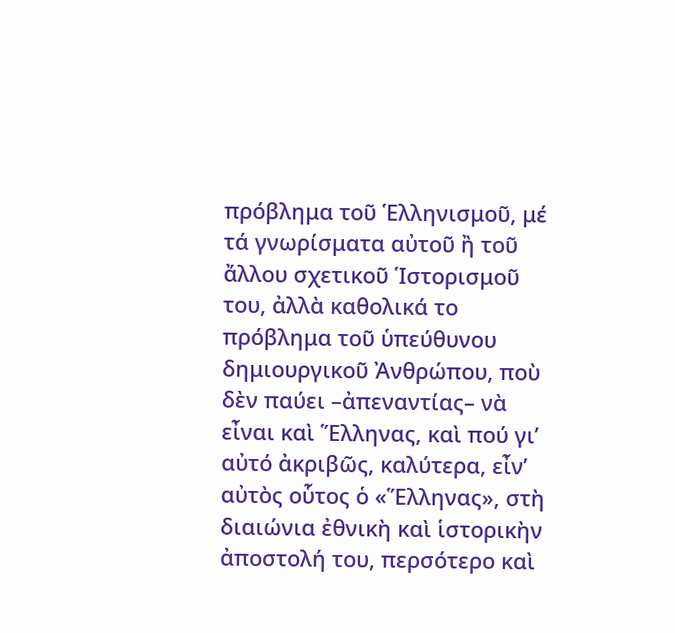πρόβλημα τοῦ Ἑλληνισμοῦ, μέ τά γνωρίσματα αὐτοῦ ἢ τοῦ ἄλλου σχετικοῦ Ἱστορισμοῦ του, ἀλλὰ καθολικά το πρόβλημα τοῦ ὑπεύθυνου δημιουργικοῦ Ἀνθρώπου, ποὺ δὲν παύει –ἀπεναντίας– νὰ εἶναι καὶ Ἕλληνας, καὶ πού γι’ αὐτό ἀκριβῶς, καλύτερα, εἶν’ αὐτὸς οὗτος ὁ «Ἕλληνας», στὴ διαιώνια ἐθνικὴ καὶ ἱστορικὴν ἀποστολή του, περσότερο καὶ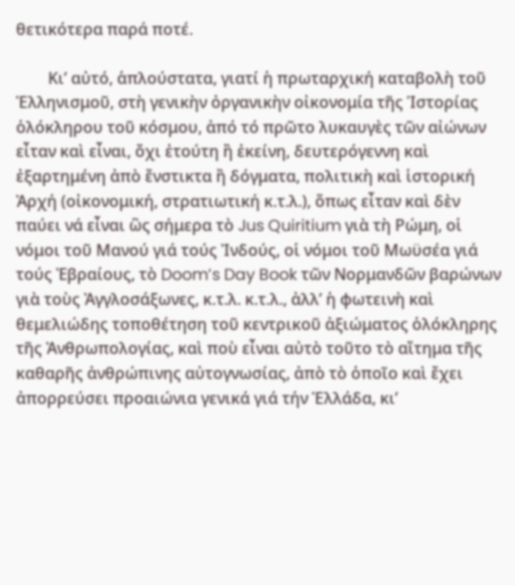θετικότερα παρά ποτέ.

        Κι’ αὐτό, ἁπλούστατα, γιατί ἡ πρωταρχική καταβολὴ τοῦ Ἑλληνισμοῦ, στὴ γενικὴν ὀργανικὴν οἰκονομία τῆς Ἱστορίας ὁλόκληρου τοῦ κόσμου, ἀπό τό πρῶτο λυκαυγὲς τῶν αἰώνων εἶταν καὶ εἶναι, ὄχι ἐτούτη ἢ ἐκείνη, δευτερόγεννη καὶ ἐξαρτημένη ἀπὸ ἔνστικτα ἢ δόγματα, πολιτικὴ καὶ ἱστορική Ἀρχή (οἰκονομική, στρατιωτική κ.τ.λ.), ὅπως εἶταν καὶ δὲν παύει νά εἶναι ὣς σήμερα τὸ Jus Quiritium γιὰ τὴ Ρώμη, οἱ νόμοι τοῦ Μανού γιά τούς Ἰνδούς, οἱ νόμοι τοῦ Μωϋσέα γιά τούς Ἐβραίους, τὸ Doom’s Day Book τῶν Νορμανδῶν βαρώνων γιὰ τοὺς Ἀγγλοσάξωνες, κ.τ.λ. κ.τ.λ., ἀλλ’ ἡ φωτεινὴ καὶ θεμελιώδης τοποθέτηση τοῦ κεντρικοῦ ἀξιώματος ὁλόκληρης τῆς Ἀνθρωπολογίας, καὶ ποὺ εἶναι αὐτὸ τοῦτο τὸ αἴτημα τῆς καθαρῆς ἀνθρώπινης αὐτογνωσίας, ἀπὸ τὸ ὁποῖο καὶ ἔχει ἀπορρεύσει προαιώνια γενικά γιά τήν Ἑλλάδα, κι’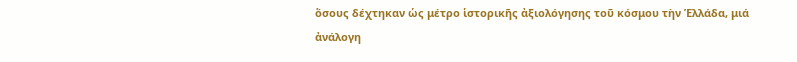ὅσους δέχτηκαν ὡς μέτρο ἱστορικῆς ἀξιολόγησης τοῦ κόσμου τὴν Ἑλλάδα, μιά ἀνάλογη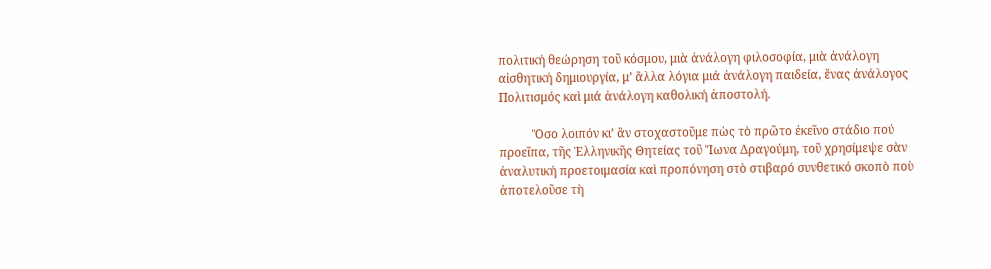πολιτική θεώρηση τοῦ κόσμου, μιὰ ἀνάλογη φιλοσοφία, μιὰ ἀνάλογη αἰσθητική δημιουργία, μ’ ἄλλα λόγια μιά ἀνάλογη παιδεία, ἕνας ἀνάλογος Πολιτισμός καὶ μιά ἀνάλογη καθολική ἀποστολή.

           Ὅσο λοιπόν κι’ ἂν στοχαστοῦμε πὼς τὸ πρῶτο ἐκεῖνο στάδιο πού προεῖπα, τῆς Ἑλληνικῆς Θητείας τοῦ Ἴωνα Δραγούμη, τοῦ χρησίμεψε σὰν ἀναλυτική προετοιμασία καὶ προπόνηση στὸ στιβαρό συνθετικό σκοπὸ ποὺ ἀποτελοῦσε τὴ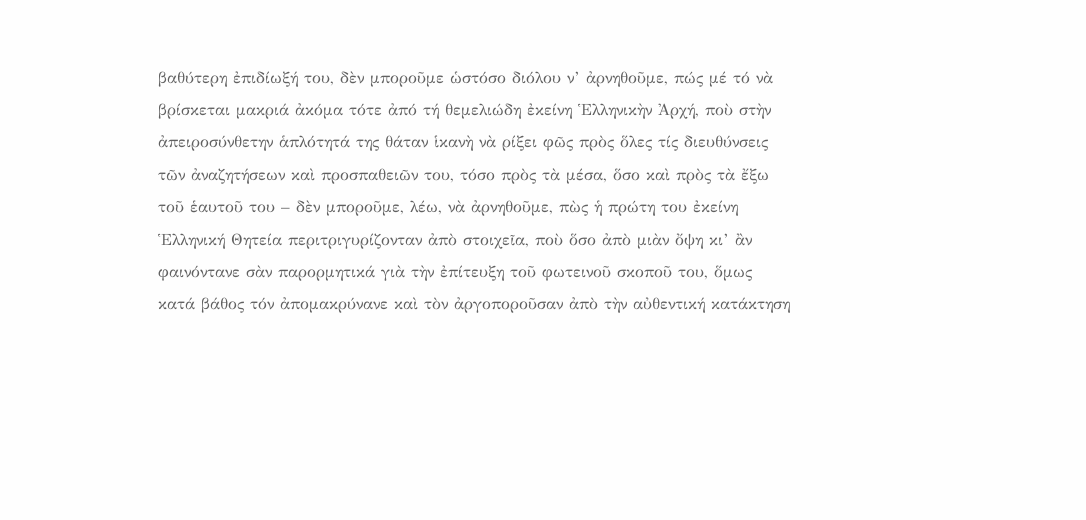βαθύτερη ἐπιδίωξή του, δὲν μποροῦμε ὡστόσο διόλου ν’ ἀρνηθοῦμε, πώς μέ τό νὰ βρίσκεται μακριά ἀκόμα τότε ἀπό τή θεμελιώδη ἐκείνη Ἑλληνικὴν Ἀρχή, ποὺ στὴν ἀπειροσύνθετην ἁπλότητά της θάταν ἱκανὴ νὰ ρίξει φῶς πρὸς ὅλες τίς διευθύνσεις τῶν ἀναζητήσεων καὶ προσπαθειῶν του, τόσο πρὸς τὰ μέσα, ὅσο καὶ πρὸς τὰ ἔξω τοῦ ἑαυτοῦ του – δὲν μποροῦμε, λέω, νὰ ἀρνηθοῦμε, πὼς ἡ πρώτη του ἐκείνη Ἑλληνική Θητεία περιτριγυρίζονταν ἀπὸ στοιχεῖα, ποὺ ὅσο ἀπὸ μιὰν ὄψη κι’ ἂν φαινόντανε σὰν παρορμητικά γιὰ τὴν ἐπίτευξη τοῦ φωτεινοῦ σκοποῦ του, ὅμως κατά βάθος τόν ἀπομακρύνανε καὶ τὸν ἀργοποροῦσαν ἀπὸ τὴν αὐθεντική κατάκτηση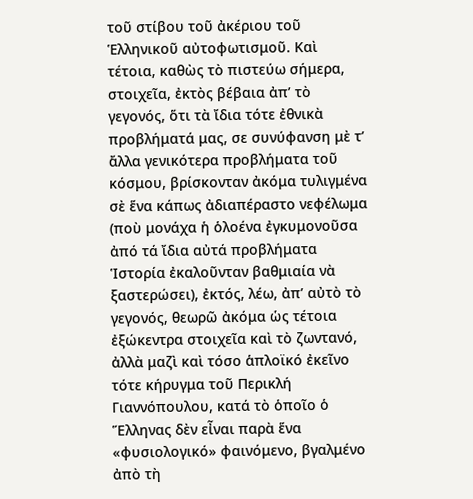τοῦ στίβου τοῦ ἀκέριου τοῦ Ἑλληνικοῦ αὐτοφωτισμοῦ. Καὶ τέτοια, καθὼς τὸ πιστεύω σήμερα, στοιχεῖα, ἐκτὸς βέβαια ἀπ’ τὸ γεγονός, ὅτι τὰ ἴδια τότε ἐθνικὰ προβλήματά μας, σε συνύφανση μὲ τ’ ἄλλα γενικότερα προβλήματα τοῦ κόσμου, βρίσκονταν ἀκόμα τυλιγμένα σὲ ἕνα κάπως ἀδιαπέραστο νεφέλωμα (ποὺ μονάχα ἡ ὁλοένα ἐγκυμονοῦσα ἀπό τά ἴδια αὐτά προβλήματα Ἱστορία ἐκαλοῦνταν βαθμιαία νὰ ξαστερώσει), ἐκτός, λέω, ἀπ’ αὐτὸ τὸ γεγονός, θεωρῶ ἀκόμα ὡς τέτοια ἐξώκεντρα στοιχεῖα καὶ τὸ ζωντανό, ἀλλὰ μαζὶ καὶ τόσο ἁπλοϊκό ἐκεῖνο τότε κήρυγμα τοῦ Περικλή Γιαννόπουλου, κατά τὸ ὁποῖο ὁ Ἕλληνας δὲν εἶναι παρὰ ἕνα «φυσιολογικό» φαινόμενο, βγαλμένο ἀπὸ τὴ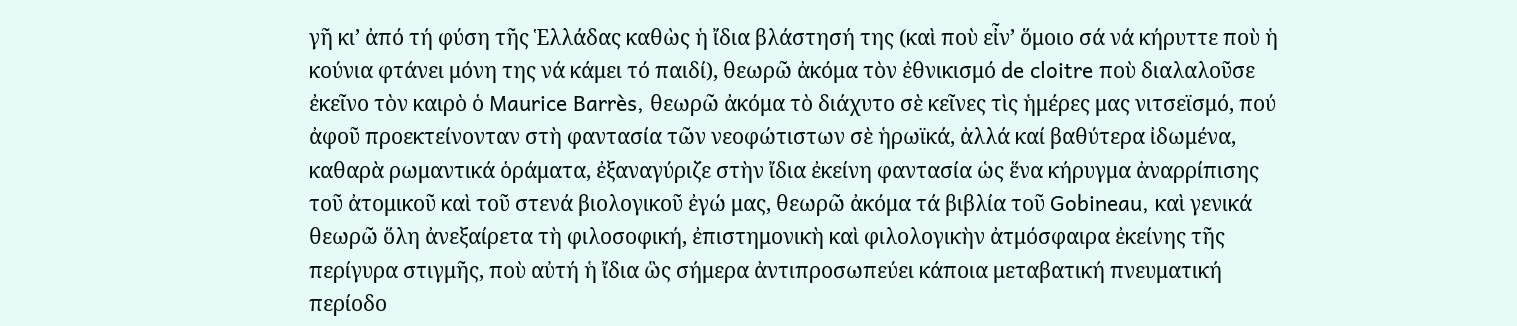γῆ κι’ ἀπό τή φύση τῆς Ἑλλάδας καθὼς ἡ ἴδια βλάστησή της (καὶ ποὺ εἶν’ ὅμοιο σά νά κήρυττε ποὺ ἡ κούνια φτάνει μόνη της νά κάμει τό παιδί), θεωρῶ ἀκόμα τὸν ἐθνικισμό de cloitre ποὺ διαλαλοῦσε ἐκεῖνο τὸν καιρὸ ὁ Maurice Barrès, θεωρῶ ἀκόμα τὸ διάχυτο σὲ κεῖνες τὶς ἡμέρες μας νιτσεϊσμό, πού ἀφοῦ προεκτείνονταν στὴ φαντασία τῶν νεοφώτιστων σὲ ἡρωϊκά, ἀλλά καί βαθύτερα ἰδωμένα, καθαρὰ ρωμαντικά ὁράματα, ἐξαναγύριζε στὴν ἴδια ἐκείνη φαντασία ὡς ἕνα κήρυγμα ἀναρρίπισης τοῦ ἀτομικοῦ καὶ τοῦ στενά βιολογικοῦ ἐγώ μας, θεωρῶ ἀκόμα τά βιβλία τοῦ Gobineau, καὶ γενικά θεωρῶ ὅλη ἀνεξαίρετα τὴ φιλοσοφική, ἐπιστημονικὴ καὶ φιλολογικὴν ἀτμόσφαιρα ἐκείνης τῆς περίγυρα στιγμῆς, ποὺ αὐτή ἡ ἴδια ὣς σήμερα ἀντιπροσωπεύει κάποια μεταβατική πνευματική περίοδο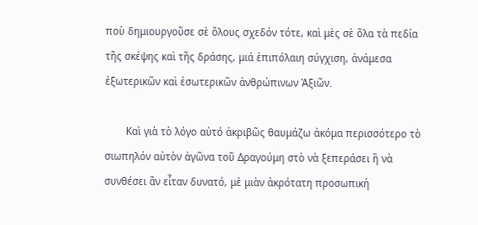ποὺ δημιουργοῦσε σὲ ὅλους σχεδόν τότε, καὶ μὲς σὲ ὅλα τὰ πεδία τῆς σκέψης καὶ τῆς δράσης, μιά ἐπιπόλαιη σύγχιση, ἀνάμεσα ἐξωτερικῶν καὶ ἐσωτερικῶν ἀνθρώπινων Ἀξιῶν.

       Καὶ γιὰ τὸ λόγο αὐτό ἀκριβῶς θαυμάζω ἀκόμα περισσότερο τὸ σιωπηλόν αὐτὸν ἀγῶνα τοῦ Δραγούμη στὸ νὰ ξεπεράσει ἢ νὰ συνθέσει ἂν εἶταν δυνατό, μὲ μιὰν ἀκρότατη προσωπική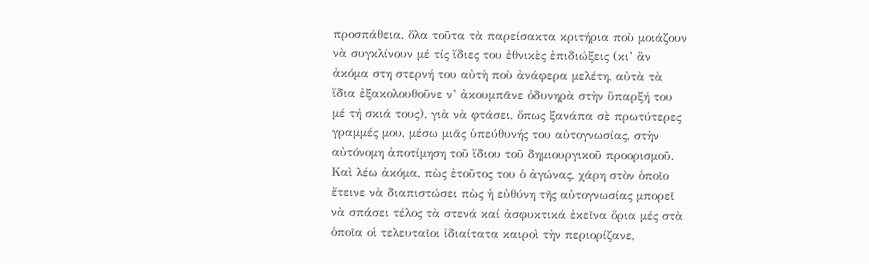προσπάθεια, ὅλα τοῦτα τὰ παρείσακτα κριτήρια ποὺ μοιάζουν νὰ συγκλίνουν μέ τίς ἴδιες του ἐθνικὲς ἐπιδιώξεις (κι’ ἂν ἀκόμα στη στερνή του αὐτὴ ποὺ ἀνάφερα μελέτη, αὐτὰ τὰ ἴδια ἐξακολουθοῦνε ν’ ἀκουμπᾶνε ὀδυνηρὰ στὴν ὕπαρξή του μέ τή σκιά τους), γιὰ νὰ φτάσει, ὅπως ξανάπα σὲ πρωτύτερες γραμμές μου, μέσω μιᾶς ὑπεύθυνής του αὐτογνωσίας, στὴν αὐτόνομη ἀποτίμηση τοῦ ἴδιου τοῦ δημιουργικοῦ προορισμοῦ. Καὶ λέω ἀκόμα, πὼς ἐτοῦτος του ὁ ἀγώνας, χάρη στὸν ὁποῖο ἔτεινε νὰ διαπιστώσει πὼς ἡ εὐθύνη τῆς αὐτογνωσίας μπορεῖ νὰ σπάσει τέλος τὰ στενά καί ἀσφυκτικά ἐκεῖνα ὅρια μές στὰ ὁποῖα οἱ τελευταῖοι ἰδιαίτατα καιροὶ τὴν περιορίζανε,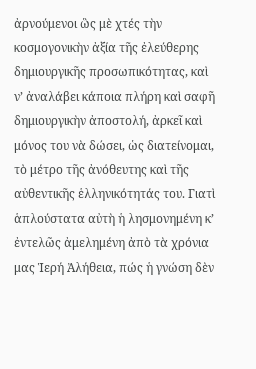ἀρνούμενοι ὣς μὲ χτές τὴν κοσμογονικὴν ἀξία τῆς ἐλεύθερης δημιουργικῆς προσωπικότητας, καὶ ν’ ἀναλάβει κάποια πλήρη καὶ σαφῆ δημιουργικὴν ἀποστολή, ἀρκεῖ καὶ μόνος του νὰ δώσει, ὡς διατείνομαι, τὸ μέτρο τῆς ἀνόθευτης καὶ τῆς αὐθεντικῆς ἑλληνικότητάς του. Γιατὶ ἁπλούστατα αὐτὴ ἡ λησμονημένη κ’ ἐντελῶς ἀμελημένη ἀπὸ τὰ χρόνια μας Ἱερή Ἀλήθεια, πώς ἡ γνώση δὲν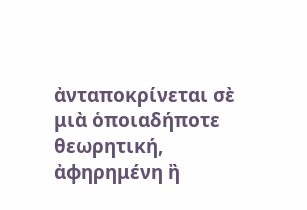ἀνταποκρίνεται σὲ μιὰ ὁποιαδήποτε θεωρητική, ἀφηρημένη ἢ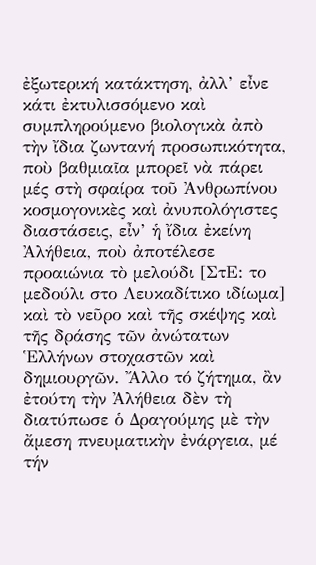ἐξωτερική κατάκτηση, ἀλλ’ εἶνε κάτι ἐκτυλισσόμενο καὶ συμπληρούμενο βιολογικὰ ἀπὸ τὴν ἴδια ζωντανή προσωπικότητα, ποὺ βαθμιαῖα μπορεῖ νὰ πάρει μές στὴ σφαίρα τοῦ Ἀνθρωπίνου κοσμογονικὲς καὶ ἀνυπολόγιστες διαστάσεις, εἶν’ ἡ ἴδια ἐκείνη Ἀλήθεια, ποὺ ἀποτέλεσε προαιώνια τὸ μελούδι [ΣτΕ: το μεδούλι στο Λευκαδίτικο ιδίωμα] καὶ τὸ νεῦρο καὶ τῆς σκέψης καὶ τῆς δράσης τῶν ἀνώτατων Ἑλλήνων στοχαστῶν καὶ δημιουργῶν. Ἄλλο τό ζήτημα, ἂν ἐτούτη τὴν Ἀλήθεια δὲν τὴ διατύπωσε ὁ Δραγούμης μὲ τὴν ἄμεση πνευματικὴν ἐνάργεια, μέ τήν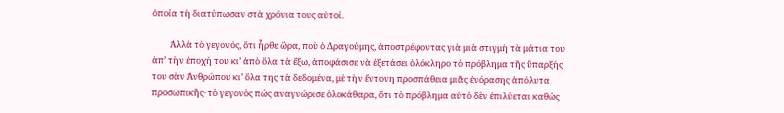ὁποία τὴ διατύπωσαν στὰ χρόνια τους αὐτοί.

         Ἀλλὰ τὸ γεγονός, ὅτι ἦρθε ὥρα, ποὺ ὁ Δραγούμης, ἀποστρέφοντας γιὰ μιὰ στιγμὴ τὰ μάτια του ἀπ’ τὴν ἐποχή του κι’ ἀπὸ ὅλα τὰ ἔξω, ἀποφάσισε νὰ ἐξετάσει ὁλόκληρο τὸ πρόβλημα τῆς ὕπαρξής του σὰν Ἀνθρώπου κι’ ὅλα της τὰ δεδομένα, μὲ τὴν ἔντονη προσπάθεια μιᾶς ἐνόρασης ἀπόλυτα προσωπικῆς· τὸ γεγονὸς πώς αναγνώρισε ὁλοκάθαρα, ὅτι τὸ πρόβλημα αὐτὸ δὲν ἐπιλύεται καθὼς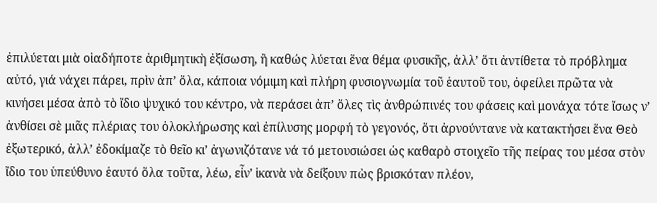ἐπιλύεται μιὰ οἱαδήποτε ἀριθμητικὴ ἐξίσωση, ἢ καθώς λύεται ἕνα θέμα φυσικῆς, ἀλλ’ ὅτι ἀντίθετα τὸ πρόβλημα αὐτό, γιά νάχει πάρει, πρὶν ἀπ’ ὅλα, κάποια νόμιμη καὶ πλήρη φυσιογνωμία τοῦ ἑαυτοῦ του, ὀφείλει πρῶτα νὰ κινήσει μέσα ἀπὸ τὸ ἴδιο ψυχικό του κέντρο, νὰ περάσει ἀπ’ ὅλες τὶς ἀνθρώπινές του φάσεις καὶ μονάχα τότε ἴσως ν’ ἀνθίσει σὲ μιᾶς πλέριας του ὁλοκλήρωσης καὶ ἐπίλυσης μορφή τὸ γεγονός, ὅτι ἀρνούντανε νὰ κατακτήσει ἕνα Θεὸ ἐξωτερικό, ἀλλ’ ἐδοκίμαζε τὸ θεῖο κι’ ἀγωνιζότανε νά τό μετουσιώσει ὡς καθαρὸ στοιχεῖο τῆς πείρας του μέσα στὸν ἴδιο του ὑπεύθυνο ἑαυτό ὅλα τοῦτα, λέω, εἶν’ ἱκανὰ νὰ δείξουν πὼς βρισκόταν πλέον,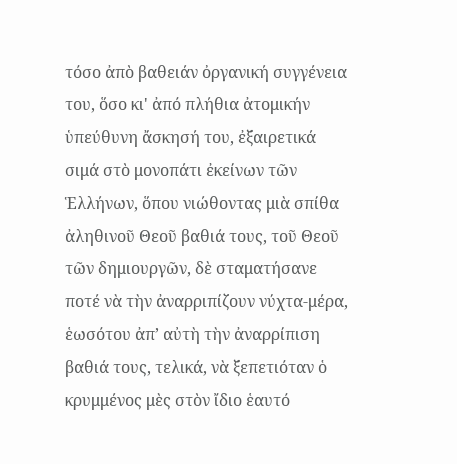τόσο ἀπὸ βαθειάν ὀργανική συγγένεια του, ὅσο κι' ἀπό πλήθια ἀτομικήν ὑπεύθυνη ἄσκησή του, ἐξαιρετικά σιμά στὸ μονοπάτι ἐκείνων τῶν Ἑλλήνων, ὅπου νιώθοντας μιὰ σπίθα ἀληθινοῦ Θεοῦ βαθιά τους, τοῦ Θεοῦ τῶν δημιουργῶν, δὲ σταματήσανε ποτέ νὰ τὴν ἀναρριπίζουν νύχτα-μέρα, ἑωσότου ἀπ’ αὐτὴ τὴν ἀναρρίπιση βαθιά τους, τελικά, νὰ ξεπετιόταν ὁ κρυμμένος μὲς στὸν ἴδιο ἑαυτό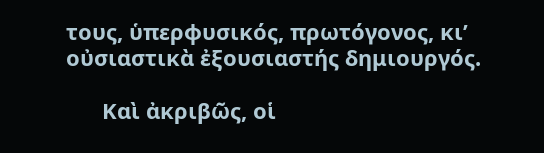τους, ὑπερφυσικός, πρωτόγονος, κι’ οὐσιαστικὰ ἐξουσιαστής δημιουργός.

      Καὶ ἀκριβῶς, οἱ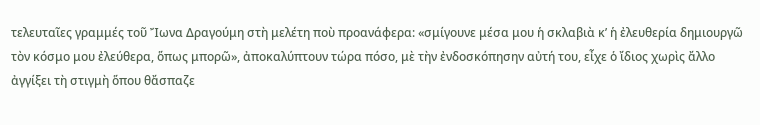τελευταῖες γραμμές τοῦ Ἴωνα Δραγούμη στὴ μελέτη ποὺ προανάφερα: «σμίγουνε μέσα μου ἡ σκλαβιὰ κ’ ἡ ἐλευθερία δημιουργῶ τὸν κόσμο μου ἐλεύθερα, ὅπως μπορῶ», ἀποκαλύπτουν τώρα πόσο, μὲ τὴν ἐνδοσκόπησην αὐτή του, εἶχε ὁ ἴδιος χωρὶς ἄλλο ἀγγίξει τὴ στιγμὴ ὅπου θἄσπαζε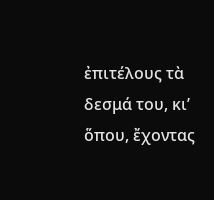ἐπιτέλους τὰ δεσμά του, κι’ ὅπου, ἔχοντας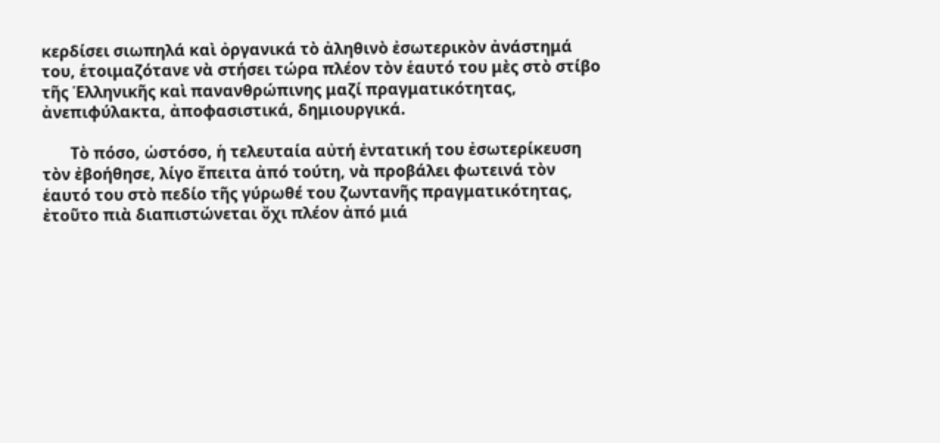κερδίσει σιωπηλά καὶ ὀργανικά τὸ ἀληθινὸ ἐσωτερικὸν ἀνάστημά του, ἑτοιμαζότανε νὰ στήσει τώρα πλέον τὸν ἑαυτό του μὲς στὸ στίβο τῆς Ἑλληνικῆς καὶ πανανθρώπινης μαζί πραγματικότητας, ἀνεπιφύλακτα, ἀποφασιστικά, δημιουργικά.

       Τὸ πόσο, ὡστόσο, ἡ τελευταία αὐτή ἐντατική του ἐσωτερίκευση τὸν ἐβοήθησε, λίγο ἔπειτα ἀπό τούτη, νὰ προβάλει φωτεινά τὸν ἑαυτό του στὸ πεδίο τῆς γύρωθέ του ζωντανῆς πραγματικότητας, ἐτοῦτο πιὰ διαπιστώνεται ὄχι πλέον ἀπό μιά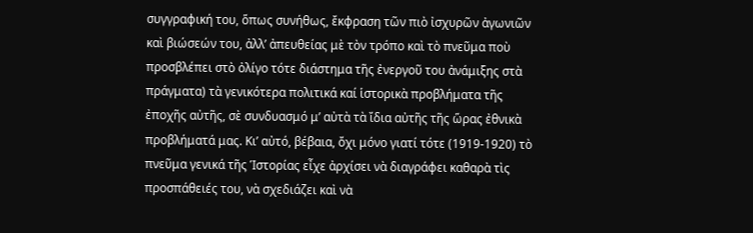συγγραφική του, ὅπως συνήθως, ἔκφραση τῶν πιὸ ἰσχυρῶν ἀγωνιῶν καὶ βιώσεών του, ἀλλ’ ἀπευθείας μὲ τὸν τρόπο καὶ τὸ πνεῦμα ποὺ προσβλέπει στὸ ὀλίγο τότε διάστημα τῆς ἐνεργοῦ του ἀνάμιξης στὰ πράγματα) τὰ γενικότερα πολιτικά καί ἱστορικὰ προβλήματα τῆς ἐποχῆς αὐτῆς, σὲ συνδυασμό μ’ αὐτὰ τὰ ἴδια αὐτῆς τῆς ὥρας ἐθνικὰ προβλήματά μας. Κι’ αὐτό, βέβαια, ὄχι μόνο γιατί τότε (1919-1920) τὸ πνεῦμα γενικά τῆς Ἱστορίας εἶχε ἀρχίσει νὰ διαγράφει καθαρὰ τὶς προσπάθειές του, νὰ σχεδιάζει καὶ νὰ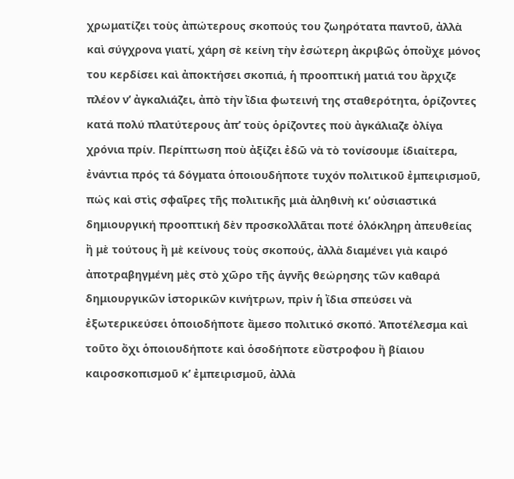χρωματίζει τοὺς ἀπώτερους σκοπούς του ζωηρότατα παντοῦ, ἀλλὰ καὶ σύγχρονα γιατί, χάρη σὲ κείνη τὴν ἐσώτερη ἀκριβῶς ὁποὔχε μόνος του κερδίσει καὶ ἀποκτήσει σκοπιά, ἡ προοπτική ματιά του ἄρχιζε πλέον ν’ ἀγκαλιάζει, ἀπὸ τὴν ἴδια φωτεινή της σταθερότητα, ὁρίζοντες κατά πολύ πλατύτερους ἀπ’ τοὺς ὁρίζοντες ποὺ ἀγκάλιαζε ὀλίγα χρόνια πρίν. Περίπτωση ποὺ ἀξίζει ἐδῶ νὰ τὸ τονίσουμε ίδιαίτερα, ἐνάντια πρός τά δόγματα ὁποιουδήποτε τυχόν πολιτικοῦ ἐμπειρισμοῦ, πώς καὶ στὶς σφαῖρες τῆς πολιτικῆς μιὰ ἀληθινὴ κι’ οὐσιαστικά δημιουργική προοπτική δὲν προσκολλᾶται ποτέ ὁλόκληρη ἀπευθείας ἢ μὲ τούτους ἢ μὲ κείνους τοὺς σκοπούς, ἀλλὰ διαμένει γιὰ καιρό ἀποτραβηγμένη μὲς στὸ χῶρο τῆς ἁγνῆς θεώρησης τῶν καθαρά δημιουργικῶν ἱστορικῶν κινήτρων, πρὶν ἡ ἴδια σπεύσει νὰ ἐξωτερικεύσει ὁποιοδήποτε ἄμεσο πολιτικό σκοπό. Ἀποτέλεσμα καὶ τοῦτο ὄχι ὁποιουδήποτε καὶ ὁσοδήποτε εὔστροφου ἢ βίαιου καιροσκοπισμοῦ κ’ ἐμπειρισμοῦ, ἀλλὰ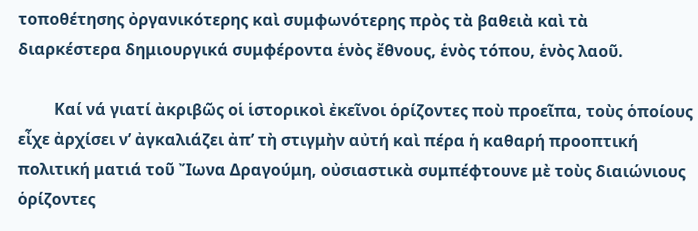τοποθέτησης ὀργανικότερης καὶ συμφωνότερης πρὸς τὰ βαθειὰ καὶ τὰ διαρκέστερα δημιουργικά συμφέροντα ἑνὸς ἔθνους, ἑνὸς τόπου, ἑνὸς λαοῦ.

         Καί νά γιατί ἀκριβῶς οἱ ἱστορικοὶ ἐκεῖνοι ὁρίζοντες ποὺ προεῖπα, τοὺς ὁποίους εἶχε ἀρχίσει ν’ ἀγκαλιάζει ἀπ’ τὴ στιγμὴν αὐτή καὶ πέρα ἡ καθαρή προοπτική πολιτική ματιά τοῦ Ἴωνα Δραγούμη, οὐσιαστικὰ συμπέφτουνε μὲ τοὺς διαιώνιους ὁρίζοντες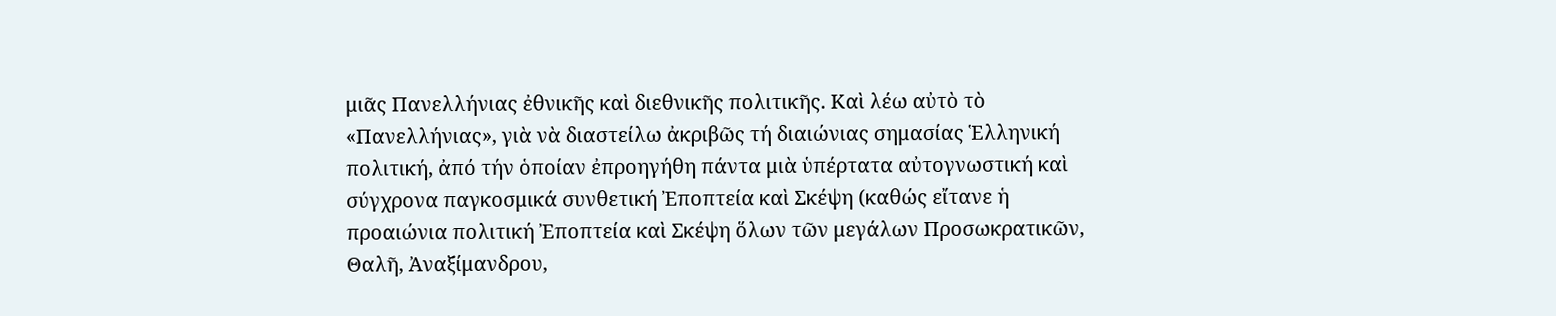μιᾶς Πανελλήνιας ἐθνικῆς καὶ διεθνικῆς πολιτικῆς. Καὶ λέω αὐτὸ τὸ «Πανελλήνιας», γιὰ νὰ διαστείλω ἀκριβῶς τή διαιώνιας σημασίας Ἑλληνική πολιτική, ἀπό τήν ὁποίαν ἐπροηγήθη πάντα μιὰ ὑπέρτατα αὐτογνωστική καὶ σύγχρονα παγκοσμικά συνθετική Ἐποπτεία καὶ Σκέψη (καθώς εἴτανε ἡ προαιώνια πολιτική Ἐποπτεία καὶ Σκέψη ὅλων τῶν μεγάλων Προσωκρατικῶν, Θαλῆ, Ἀναξίμανδρου,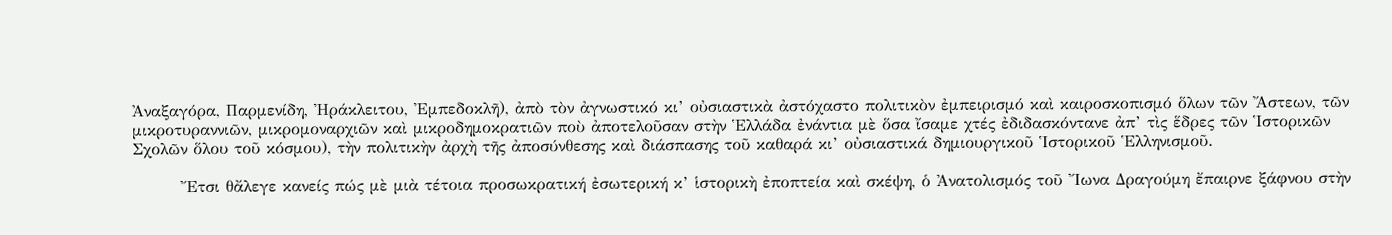Ἀναξαγόρα, Παρμενίδη, Ἠράκλειτου, Ἐμπεδοκλῆ), ἀπὸ τὸν ἀγνωστικό κι’ οὐσιαστικὰ ἀστόχαστο πολιτικὸν ἐμπειρισμό καὶ καιροσκοπισμό ὅλων τῶν Ἄστεων, τῶν μικροτυραννιῶν, μικρομοναρχιῶν καὶ μικροδημοκρατιῶν ποὺ ἀποτελοῦσαν στὴν Ἑλλάδα ἐνάντια μὲ ὅσα ἴσαμε χτές ἐδιδασκόντανε ἀπ’ τὶς ἕδρες τῶν Ἱστορικῶν Σχολῶν ὅλου τοῦ κόσμου), τὴν πολιτικὴν ἀρχὴ τῆς ἀποσύνθεσης καὶ διάσπασης τοῦ καθαρά κι’ οὐσιαστικά δημιουργικοῦ Ἱστορικοῦ Ἑλληνισμοῦ.

        Ἔτσι θἄλεγε κανείς πώς μὲ μιὰ τέτοια προσωκρατική ἐσωτερική κ’ ἱστορικὴ ἐποπτεία καὶ σκέψη, ὁ Ἀνατολισμός τοῦ Ἴωνα Δραγούμη ἔπαιρνε ξάφνου στὴν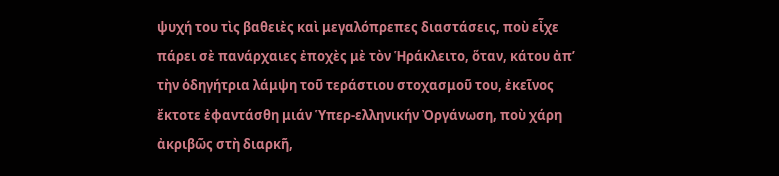ψυχή του τὶς βαθειὲς καὶ μεγαλόπρεπες διαστάσεις, ποὺ εἶχε πάρει σὲ πανάρχαιες ἐποχὲς μὲ τὸν Ἡράκλειτο, ὅταν, κάτου ἀπ’ τὴν ὁδηγήτρια λάμψη τοῦ τεράστιου στοχασμοῦ του, ἐκεῖνος ἔκτοτε ἐφαντάσθη μιάν Ὑπερ-ελληνικήν Ὀργάνωση, ποὺ χάρη ἀκριβῶς στὴ διαρκῆ,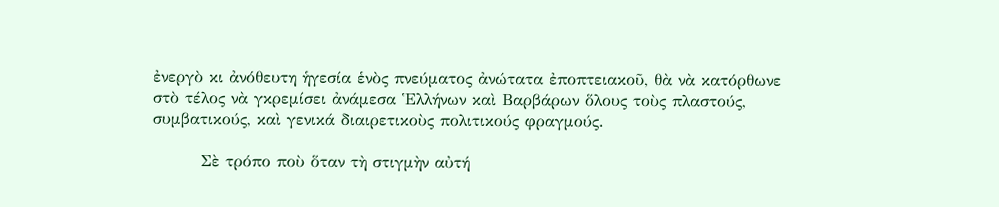ἐνεργὸ κι ἀνόθευτη ἡγεσία ἑνὸς πνεύματος ἀνώτατα ἐποπτειακοῦ, θὰ νὰ κατόρθωνε στὸ τέλος νὰ γκρεμίσει ἀνάμεσα Ἑλλήνων καὶ Βαρβάρων ὅλους τοὺς πλαστούς, συμβατικούς, καὶ γενικά διαιρετικοὺς πολιτικούς φραγμούς.

        Σὲ τρόπο ποὺ ὅταν τὴ στιγμὴν αὐτή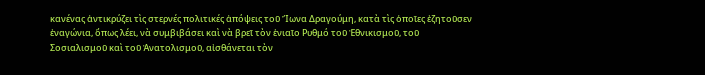κανένας ἀντικρύζει τὶς στερνές πολιτικές ἀπόψεις τοῦ Ἴωνα Δραγούμη, κατὰ τὶς ὁποῖες ἐζητοῦσεν ἐναγώνια, ὅπως λέει, νὰ συμβιβάσει καὶ νὰ βρεῖ τὸν ἑνιαῖο Ρυθμό τοῦ Ἐθνικισμοῦ, τοῦ Σοσιαλισμοῦ καὶ τοῦ Ἀνατολισμοῦ, αἰσθάνεται τὸν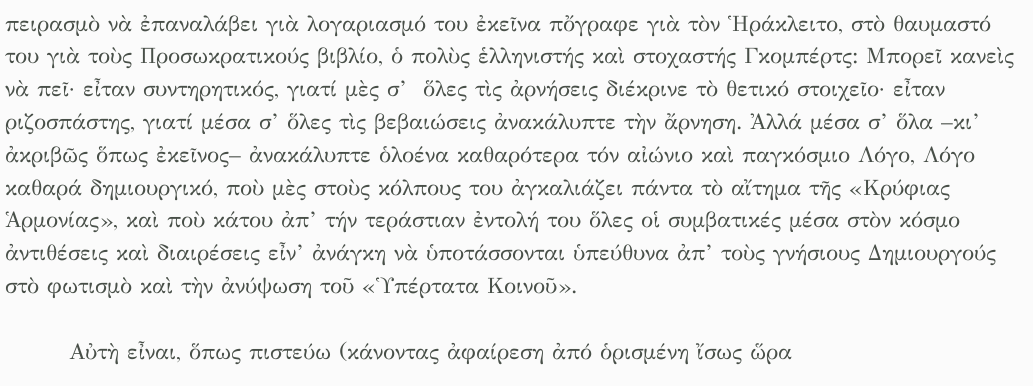πειρασμὸ νὰ ἐπαναλάβει γιὰ λογαριασμό του ἐκεῖνα πὄγραφε γιὰ τὸν Ἡράκλειτο, στὸ θαυμαστό του γιὰ τοὺς Προσωκρατικούς βιβλίο, ὁ πολὺς ἑλληνιστής καὶ στοχαστής Γκομπέρτς: Μπορεῖ κανεὶς νὰ πεῖ· εἶταν συντηρητικός, γιατί μὲς σ’  ὅλες τὶς ἀρνήσεις διέκρινε τὸ θετικό στοιχεῖο· εἶταν ριζοσπάστης, γιατί μέσα σ’ ὅλες τὶς βεβαιώσεις ἀνακάλυπτε τὴν ἄρνηση. Ἀλλά μέσα σ’ ὅλα –κι’ ἀκριβῶς ὅπως ἐκεῖνος– ἀνακάλυπτε ὁλοένα καθαρότερα τόν αἰώνιο καὶ παγκόσμιο Λόγο, Λόγο καθαρά δημιουργικό, ποὺ μὲς στοὺς κόλπους του ἀγκαλιάζει πάντα τὸ αἴτημα τῆς «Κρύφιας Ἁρμονίας», καὶ ποὺ κάτου ἀπ’ τήν τεράστιαν ἐντολή του ὅλες οἱ συμβατικές μέσα στὸν κόσμο ἀντιθέσεις καὶ διαιρέσεις εἶν’ ἀνάγκη νὰ ὑποτάσσονται ὑπεύθυνα ἀπ’ τοὺς γνήσιους Δημιουργούς στὸ φωτισμὸ καὶ τὴν ἀνύψωση τοῦ «Ὑπέρτατα Κοινοῦ».

        Αὐτὴ εἶναι, ὅπως πιστεύω (κάνοντας ἀφαίρεση ἀπό ὁρισμένη ἴσως ὥρα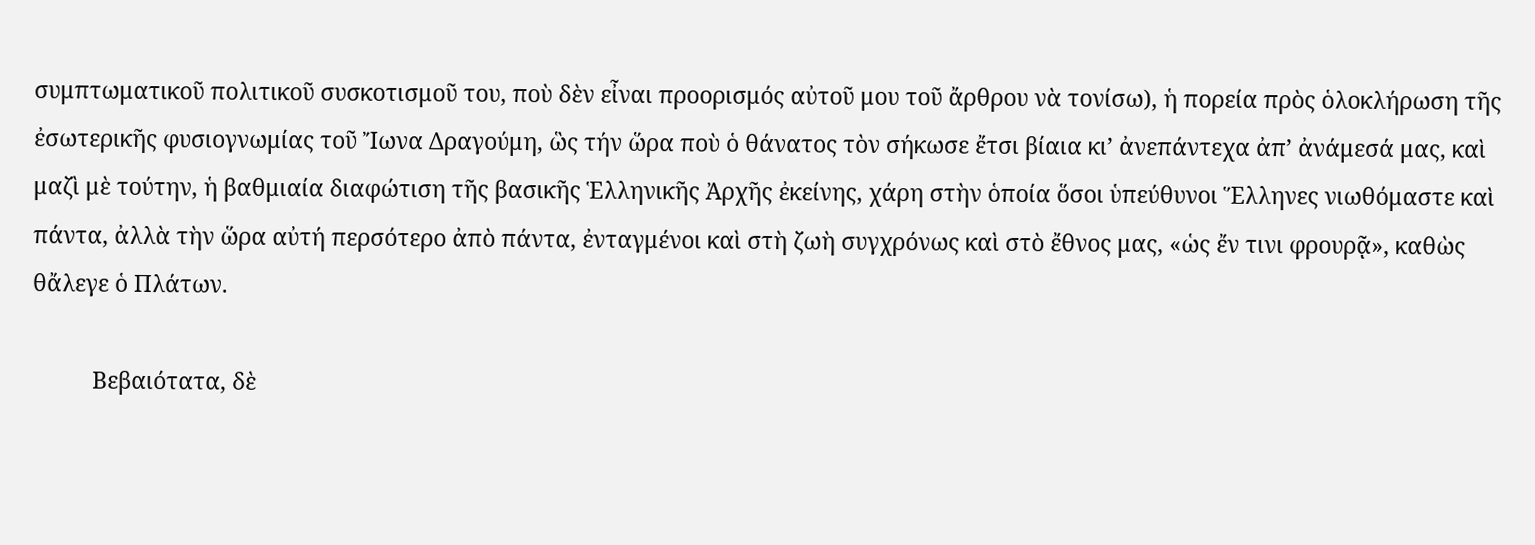συμπτωματικοῦ πολιτικοῦ συσκοτισμοῦ του, ποὺ δὲν εἶναι προορισμός αὐτοῦ μου τοῦ ἄρθρου νὰ τονίσω), ἡ πορεία πρὸς ὁλοκλήρωση τῆς ἐσωτερικῆς φυσιογνωμίας τοῦ Ἴωνα Δραγούμη, ὣς τήν ὥρα ποὺ ὁ θάνατος τὸν σήκωσε ἔτσι βίαια κι’ ἀνεπάντεχα ἀπ’ ἀνάμεσά μας, καὶ μαζὶ μὲ τούτην, ἡ βαθμιαία διαφώτιση τῆς βασικῆς Ἑλληνικῆς Ἀρχῆς ἐκείνης, χάρη στὴν ὁποία ὅσοι ὑπεύθυνοι Ἕλληνες νιωθόμαστε καὶ πάντα, ἀλλὰ τὴν ὥρα αὐτή περσότερο ἀπὸ πάντα, ἐνταγμένοι καὶ στὴ ζωὴ συγχρόνως καὶ στὸ ἔθνος μας, «ὡς ἔν τινι φρουρᾷ», καθὼς θἄλεγε ὁ Πλάτων.

          Βεβαιότατα, δὲ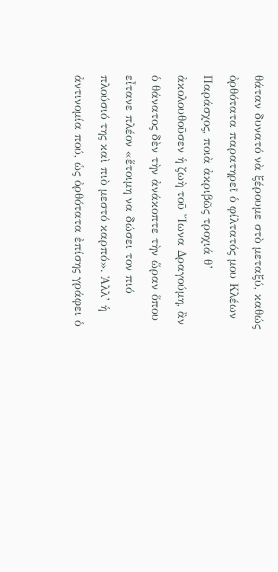θάταν δυνατό νὰ ξέρουμε στὸ μεταξύ, καθώς ὀρθότατα παρατηρεῖ ὁ φίλτατός μου Κλέων Παράσχος, ποιὰ ἀκριβῶς τροχιά θ’ ἀκολουθοῦσεν ἡ ζωὴ τοῦ Ἴωνα Δραγούμη, ἂν ὁ θάνατος δὲν τὴν ἀνάκοπτε τὴν ὥραν ὅπου εἶτανε πλέον «ἕτοιμη να δώσει τον πιό πλούσιό της καὶ πιὸ μεστό καρπό». Ἀλλ’ ἡ ἀντινομία πού, ὡς ὀρθότατα ἐπίσης γράφει ὁ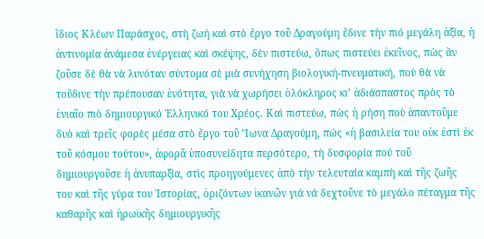ἴδιος Κλέων Παράσχος, στὴ ζωή καὶ στὸ ἔργο τοῦ Δραγούμη ἔδινε τὴν πιό μεγάλη ἀξία, ἡ ἀντινομία ἀνάμεσα ἐνέργειας καὶ σκέψης, δὲν πιστεύω, ὅπως πιστεύει ἐκεῖνος, πὼς ἂν ζοῦσε δὲ θὰ νὰ λυνόταν σύντομα σὲ μιὰ συνήχηση βιολογική-πνευματική, ποὺ θὰ νὰ τοὔδινε τὴν πρέπουσαν ἑνότητα, γιὰ νὰ χωρήσει ὁλόκληρος κι’ ἀδιάσπαστος πρὸς τὸ ἑνιαῖο πιὸ δημιουργικό Ἑλληνικό του Χρέος. Καὶ πιστεύω, πὼς ἡ ρήση ποὺ ἀπαντοῦμε δυὸ καὶ τρεῖς φορὲς μέσα στὸ ἔργο τοῦ Ἴωνα Δραγούμη, πώς «ἡ βασιλεία του οὐκ ἐστὶ ἐκ τοῦ κόσμου τούτου», ἀφορᾶ ὑποσυνείδητα περσότερο, τὴ δυσφορία πού τοῦ δημιουργοῦσε ἡ ἀνυπαρξία, στὶς προηγούμενες ἀπὸ τὴν τελευταία καμπὴ καὶ τῆς ζωῆς του καὶ τῆς γύρα του Ἱστορίας, ὁριζόντων ἱκανῶν γιά νά δεχτοῦνε τὸ μεγάλο πέταγμα τῆς καθαρῆς καὶ ἡρωϊκῆς δημιουργικῆς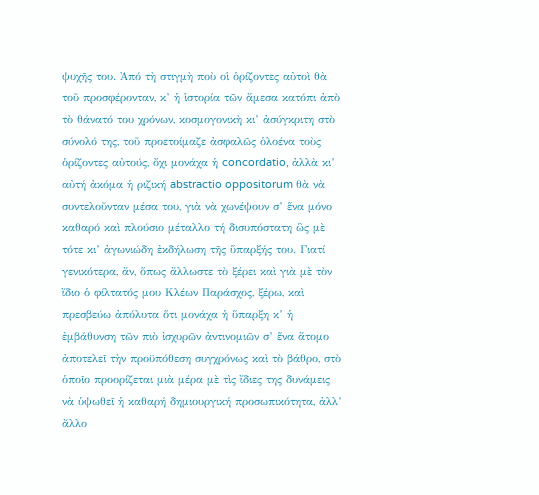ψυχῆς του. Ἀπό τὴ στιγμὴ ποὺ οἱ ὁρίζοντες αὐτοὶ θὰ τοῦ προσφέρονταν, κ’ ἡ ἱστορία τῶν ἄμεσα κατόπι ἀπὸ τὸ θάνατό του χρόνων, κοσμογονικὴ κι’ ἀσύγκριτη στὸ σύνολό της, τοῦ προετοίμαζε ἀσφαλῶς ὁλοένα τοὺς ὁρίζοντες αὐτούς, ὄχι μονάχα ἡ concordatio, ἀλλὰ κι’ αὐτή ἀκόμα ἡ ριζική abstractio oppositorum θὰ νὰ συντελοῦνταν μέσα του, γιὰ νὰ χωνέψουν σ’ ἕνα μόνο καθαρό καὶ πλούσιο μέταλλο τή δισυπόστατη ὣς μὲ τότε κι’ ἀγωνιώδη ἐκδήλωση τῆς ὕπαρξής του. Γιατί γενικότερα, ἄν, ὅπως ἄλλωστε τὸ ξέρει καὶ γιὰ μὲ τὸν ἴδιο ὁ φίλτατός μου Κλέων Παράσχος, ξέρω, καὶ πρεσβεύω ἀπόλυτα ὅτι μονάχα ἡ ὕπαρξη κ’ ἡ ἐμβάθυνση τῶν πιὸ ἰσχυρῶν ἀντινομιῶν σ’ ἕνα ἄτομο ἀποτελεῖ τὴν προϋπόθεση συγχρόνως καὶ τὸ βάθρο, στὸ ὁποῖο προορίζεται μιὰ μέρα μὲ τὶς ἴδιες της δυνάμεις νὰ ὑψωθεῖ ἡ καθαρή δημιουργική προσωπικότητα, ἀλλ’ ἄλλο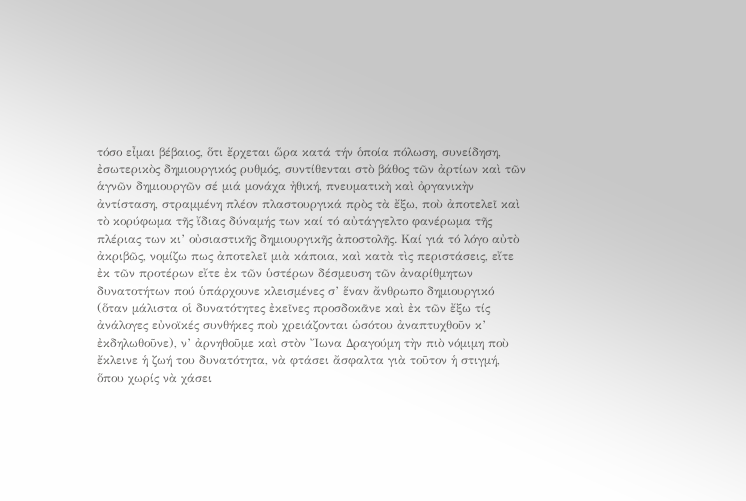τόσο εἶμαι βέβαιος, ὅτι ἔρχεται ὥρα κατά τήν ὁποία πόλωση, συνείδηση, ἐσωτερικὸς δημιουργικός ρυθμός, συντίθενται στὸ βάθος τῶν ἀρτίων καὶ τῶν ἁγνῶν δημιουργῶν σέ μιά μονάχα ἠθική, πνευματικὴ καὶ ὀργανικὴν ἀντίσταση, στραμμένη πλέον πλαστουργικά πρὸς τὰ ἔξω, ποὺ ἀποτελεῖ καὶ τὸ κορύφωμα τῆς ἴδιας δύναμής των καί τό αὐτάγγελτο φανέρωμα τῆς πλέριας των κι’ οὐσιαστικῆς δημιουργικῆς ἀποστολῆς. Καί γιά τό λόγο αὐτὸ ἀκριβῶς, νομίζω πως ἀποτελεῖ μιὰ κάποια, καὶ κατὰ τὶς περιστάσεις, εἴτε ἐκ τῶν προτέρων εἴτε ἐκ τῶν ὑστέρων δέσμευση τῶν ἀναρίθμητων δυνατοτήτων πού ὑπάρχουνε κλεισμένες σ’ ἕναν ἄνθρωπο δημιουργικό (ὅταν μάλιστα οἱ δυνατότητες ἐκεῖνες προσδοκᾶνε καὶ ἐκ τῶν ἔξω τίς ἀνάλογες εὐνοϊκές συνθήκες ποὺ χρειάζονται ὡσότου ἀναπτυχθοῦν κ’ ἐκδηλωθοῦνε), ν’ ἀρνηθοῦμε καὶ στὸν Ἴωνα Δραγούμη τὴν πιὸ νόμιμη ποὺ ἔκλεινε ἡ ζωή του δυνατότητα, νὰ φτάσει ἄσφαλτα γιὰ τοῦτον ἡ στιγμή, ὅπου χωρίς νὰ χάσει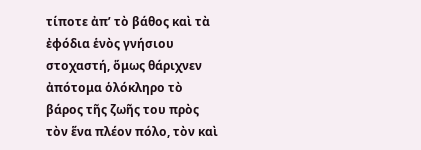τίποτε ἀπ’ τὸ βάθος καὶ τὰ ἐφόδια ἑνὸς γνήσιου στοχαστή, ὅμως θάριχνεν ἀπότομα ὁλόκληρο τὸ βάρος τῆς ζωῆς του πρὸς τὸν ἕνα πλέον πόλο, τὸν καὶ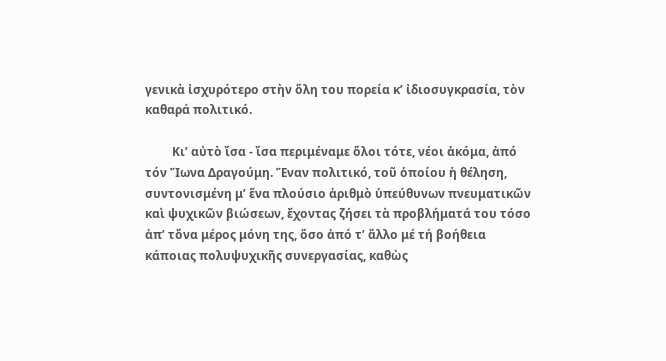γενικὰ ἰσχυρότερο στὴν ὅλη του πορεία κ’ ἰδιοσυγκρασία, τὸν καθαρά πολιτικό.

         Κι’ αὐτὸ ἴσα - ἴσα περιμέναμε ὅλοι τότε, νέοι ἀκόμα, ἀπό τόν Ἴωνα Δραγούμη. Ἕναν πολιτικό, τοῦ ὁποίου ἡ θέληση, συντονισμένη μ’ ἕνα πλούσιο ἀριθμὸ ὑπεύθυνων πνευματικῶν καὶ ψυχικῶν βιώσεων, ἔχοντας ζήσει τὰ προβλήματά του τόσο ἀπ’ τὄνα μέρος μόνη της, ὅσο ἀπό τ’ ἄλλο μέ τή βοήθεια κάποιας πολυψυχικῆς συνεργασίας, καθὼς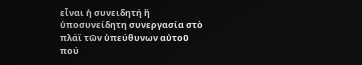εἶναι ἡ συνειδητή ἢ ὑποσυνείδητη συνεργασία στὸ πλάϊ τῶν ὑπεύθυνων αὐτοῦ πού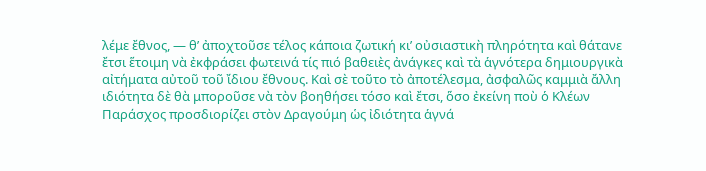λέμε ἔθνος, — θ’ ἀποχτοῦσε τέλος κάποια ζωτική κι’ οὐσιαστικὴ πληρότητα καὶ θάτανε ἔτσι ἕτοιμη νὰ ἐκφράσει φωτεινά τίς πιό βαθειὲς ἀνάγκες καὶ τὰ ἁγνότερα δημιουργικὰ αἰτήματα αὐτοῦ τοῦ ἴδιου ἔθνους. Καὶ σὲ τοῦτο τὸ ἀποτέλεσμα, ἀσφαλῶς καμμιὰ ἄλλη ιδιότητα δὲ θὰ μποροῦσε νὰ τὸν βοηθήσει τόσο καὶ ἔτσι, ὅσο ἐκείνη ποὺ ὁ Κλέων Παράσχος προσδιορίζει στὸν Δραγούμη ὡς ἰδιότητα ἁγνά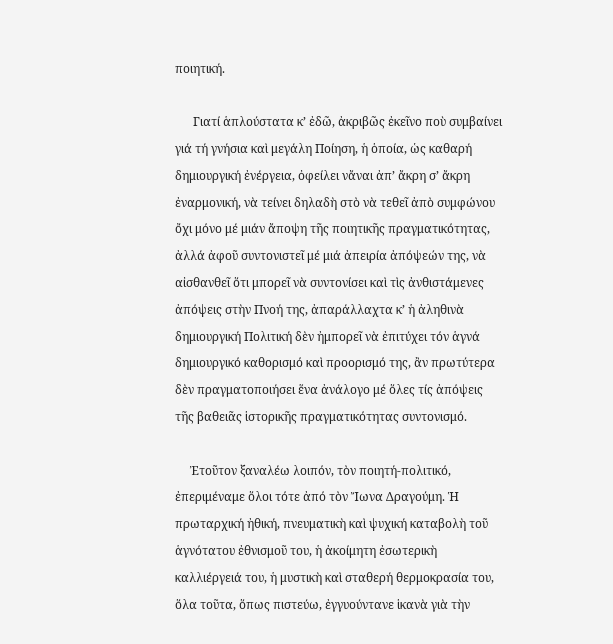ποιητική.

      Γιατί ἁπλούστατα κ’ ἐδῶ, ἀκριβῶς ἐκεῖνο ποὺ συμβαίνει γιά τή γνήσια καὶ μεγάλη Ποίηση, ἡ ὁποία, ὡς καθαρή δημιουργική ἐνέργεια, ὀφείλει νἄναι ἀπ’ ἄκρη σ’ ἄκρη ἐναρμονική, νὰ τείνει δηλαδὴ στὸ νὰ τεθεῖ ἀπὸ συμφώνου ὄχι μόνο μέ μιάν ἄποψη τῆς ποιητικῆς πραγματικότητας, ἀλλά ἀφοῦ συντονιστεῖ μέ μιά ἀπειρία ἀπόψεών της, νὰ αἰσθανθεῖ ὅτι μπορεῖ νὰ συντονίσει καὶ τὶς ἀνθιστάμενες ἀπόψεις στὴν Πνοή της, ἀπαράλλαχτα κ’ ἡ ἀληθινὰ δημιουργική Πολιτική δὲν ἠμπορεῖ νὰ ἐπιτύχει τόν ἁγνά δημιουργικό καθορισμό καὶ προορισμό της, ἂν πρωτύτερα δὲν πραγματοποιήσει ἕνα ἀνάλογο μέ ὅλες τίς ἀπόψεις τῆς βαθειᾶς ἱστορικῆς πραγματικότητας συντονισμό.

     Ἐτοῦτον ξαναλέω λοιπόν, τὸν ποιητή-πολιτικό, ἐπεριμέναμε ὅλοι τότε ἀπό τὸν Ἴωνα Δραγούμη. Ἡ πρωταρχική ἠθική, πνευματικὴ καὶ ψυχική καταβολὴ τοῦ ἁγνότατου ἐθνισμοῦ του, ἡ ἀκοίμητη ἐσωτερικὴ καλλιέργειά του, ἡ μυστικὴ καὶ σταθερή θερμοκρασία του, ὅλα τοῦτα, ὅπως πιστεύω, ἐγγυούντανε ἱκανὰ γιὰ τὴν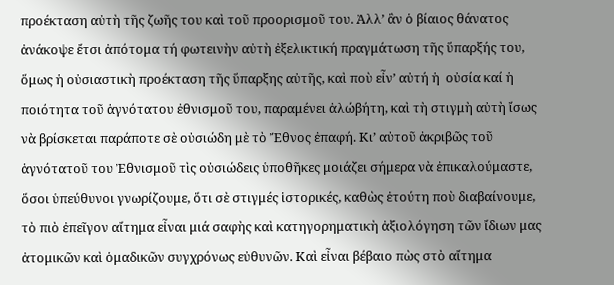προέκταση αὐτὴ τῆς ζωῆς του καὶ τοῦ προορισμοῦ του. Ἀλλ’ ἂν ὁ βίαιος θάνατος ἀνάκοψε ἔτσι ἀπότομα τή φωτεινὴν αὐτὴ ἐξελικτική πραγμάτωση τῆς ὕπαρξής του, ὅμως ἡ οὐσιαστικὴ προέκταση τῆς ὕπαρξης αὐτῆς, καὶ ποὺ εἶν’ αὐτή ἡ  οὐσία καί ἡ ποιότητα τοῦ ἁγνότατου ἐθνισμοῦ του, παραμένει ἀλώβήτη, καὶ τὴ στιγμὴ αὐτὴ ἴσως νὰ βρίσκεται παράποτε σὲ οὐσιώδη μὲ τὸ Ἔθνος ἐπαφή. Κι’ αὐτοῦ ἀκριβῶς τοῦ ἁγνότατοῦ του Ἐθνισμοῦ τὶς οὐσιώδεις ὑποθῆκες μοιάζει σήμερα νὰ ἐπικαλούμαστε, ὅσοι ὑπεύθυνοι γνωρίζουμε, ὅτι σὲ στιγμές ἱστορικές, καθὼς ἐτούτη ποὺ διαβαίνουμε, τὸ πιὸ ἐπεῖγον αἴτημα εἶναι μιά σαφὴς καὶ κατηγορηματικὴ ἀξιολόγηση τῶν ἴδιων μας ἀτομικῶν καὶ ὁμαδικῶν συγχρόνως εὐθυνῶν. Καὶ εἶναι βέβαιο πὼς στὸ αἴτημα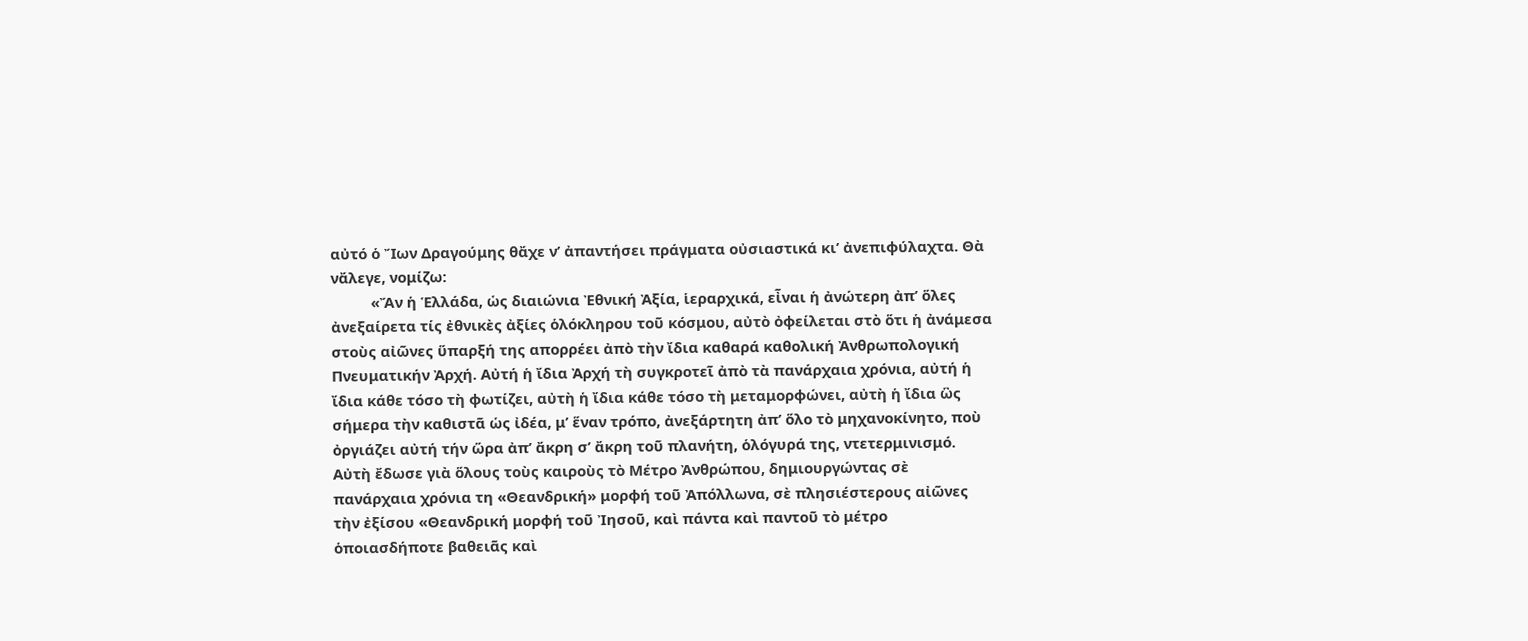αὐτό ὁ Ἴων Δραγούμης θἄχε ν’ ἀπαντήσει πράγματα οὐσιαστικά κι’ ἀνεπιφύλαχτα. Θὰ νἄλεγε, νομίζω:
          «Ἄν ἡ Ἑλλάδα, ὡς διαιώνια Ἐθνική Ἀξία, ἱεραρχικά, εἶναι ἡ ἀνώτερη ἀπ’ ὅλες ἀνεξαίρετα τίς ἐθνικὲς ἀξίες ὁλόκληρου τοῦ κόσμου, αὐτὸ ὀφείλεται στὸ ὅτι ἡ ἀνάμεσα στοὺς αἰῶνες ὕπαρξή της απορρέει ἀπὸ τὴν ἴδια καθαρά καθολική Ἀνθρωπολογική Πνευματικήν Ἀρχή. Αὐτή ἡ ἴδια Ἀρχή τὴ συγκροτεῖ ἀπὸ τὰ πανάρχαια χρόνια, αὐτή ἡ ἴδια κάθε τόσο τὴ φωτίζει, αὐτὴ ἡ ἴδια κάθε τόσο τὴ μεταμορφώνει, αὐτὴ ἡ ἴδια ὣς σήμερα τὴν καθιστᾶ ὡς ἰδέα, μ’ ἕναν τρόπο, ἀνεξάρτητη ἀπ’ ὅλο τὸ μηχανοκίνητο, ποὺ ὀργιάζει αὐτή τήν ὥρα ἀπ’ ἄκρη σ’ ἄκρη τοῦ πλανήτη, ὁλόγυρά της, ντετερμινισμό. Αὐτὴ ἔδωσε γιὰ ὅλους τοὺς καιροὺς τὸ Μέτρο Ἀνθρώπου, δημιουργώντας σὲ πανάρχαια χρόνια τη «Θεανδρική» μορφή τοῦ Ἀπόλλωνα, σὲ πλησιέστερους αἰῶνες τὴν ἐξίσου «Θεανδρική μορφή τοῦ Ἰησοῦ, καὶ πάντα καὶ παντοῦ τὸ μέτρο ὁποιασδήποτε βαθειᾶς καὶ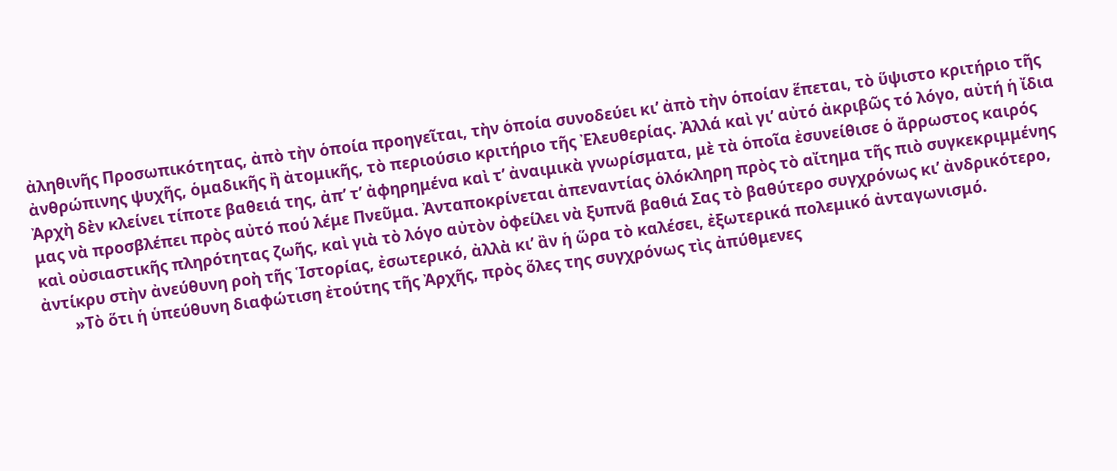ἀληθινῆς Προσωπικότητας, ἀπὸ τὴν ὁποία προηγεῖται, τὴν ὁποία συνοδεύει κι’ ἀπὸ τὴν ὁποίαν ἕπεται, τὸ ὕψιστο κριτήριο τῆς ἀνθρώπινης ψυχῆς, ὁμαδικῆς ἢ ἀτομικῆς, τὸ περιούσιο κριτήριο τῆς Ἐλευθερίας. Ἀλλά καὶ γι’ αὐτό ἀκριβῶς τό λόγο, αὐτή ἡ ἴδια Ἀρχὴ δὲν κλείνει τίποτε βαθειά της, ἀπ’ τ’ ἀφηρημένα καὶ τ’ ἀναιμικὰ γνωρίσματα, μὲ τὰ ὁποῖα ἐσυνείθισε ὁ ἄρρωστος καιρός μας νὰ προσβλέπει πρὸς αὐτό πού λέμε Πνεῦμα. Ἀνταποκρίνεται ἀπεναντίας ὁλόκληρη πρὸς τὸ αἴτημα τῆς πιὸ συγκεκριμμένης καὶ οὐσιαστικῆς πληρότητας ζωῆς, καὶ γιὰ τὸ λόγο αὐτὸν ὀφείλει νὰ ξυπνᾶ βαθιά Σας τὸ βαθύτερο συγχρόνως κι’ ἀνδρικότερο, ἀντίκρυ στὴν ἀνεύθυνη ροὴ τῆς Ἱστορίας, ἐσωτερικό, ἀλλὰ κι’ ἂν ἡ ὥρα τὸ καλέσει, ἐξωτερικά πολεμικό ἀνταγωνισμό.
        »Τὸ ὅτι ἡ ὑπεύθυνη διαφώτιση ἐτούτης τῆς Ἀρχῆς, πρὸς ὅλες της συγχρόνως τὶς ἀπύθμενες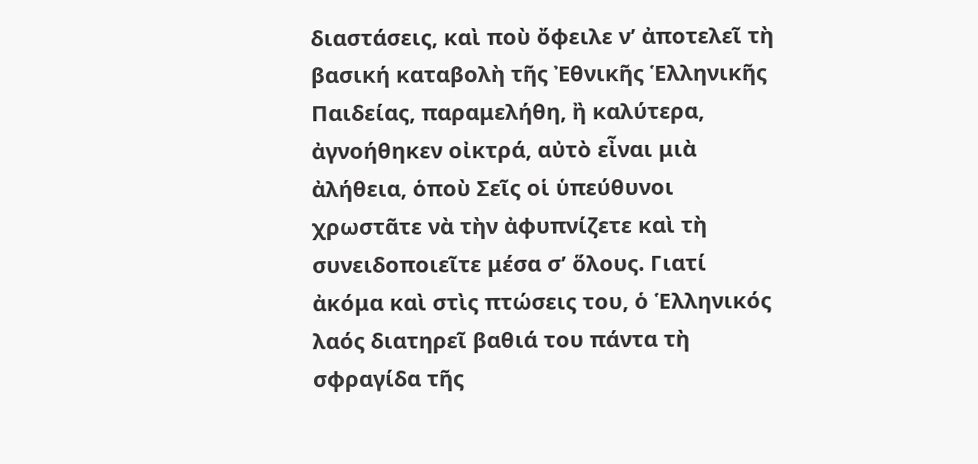διαστάσεις, καὶ ποὺ ὄφειλε ν’ ἀποτελεῖ τὴ βασική καταβολὴ τῆς Ἐθνικῆς Ἑλληνικῆς Παιδείας, παραμελήθη, ἢ καλύτερα, ἀγνοήθηκεν οἰκτρά, αὐτὸ εἶναι μιὰ ἀλήθεια, ὁποὺ Σεῖς οἱ ὑπεύθυνοι χρωστᾶτε νὰ τὴν ἀφυπνίζετε καὶ τὴ συνειδοποιεῖτε μέσα σ’ ὅλους. Γιατί ἀκόμα καὶ στὶς πτώσεις του, ὁ Ἑλληνικός λαός διατηρεῖ βαθιά του πάντα τὴ σφραγίδα τῆς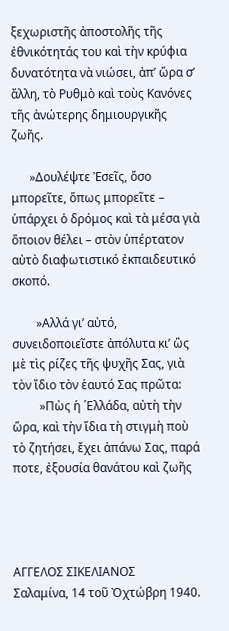ξεχωριστῆς ἀποστολῆς τῆς ἐθνικότητάς του καὶ τὴν κρύφια δυνατότητα νὰ νιώσει, ἀπ’ ὥρα σ’ ἄλλη, τὸ Ρυθμὸ καὶ τοὺς Κανόνες τῆς ἀνώτερης δημιουργικῆς ζωῆς.

      »Δουλέψτε Ἐσεῖς, ὅσο μπορεῖτε, ὅπως μπορεῖτε – ὑπάρχει ὁ δρόμος καὶ τὰ μέσα γιὰ ὅποιον θέλει – στὸν ὑπέρτατον αὐτὸ διαφωτιστικό ἐκπαιδευτικό σκοπό.

        »Αλλά γι’ αὐτό, συνειδοποιεῖστε ἀπόλυτα κι’ ὣς μὲ τὶς ρίζες τῆς ψυχῆς Σας, γιὰ τὸν ἴδιο τὸν ἑαυτό Σας πρῶτα:
         »Πὼς ἡ ῾Ελλάδα, αὐτὴ τὴν ὥρα, καὶ τὴν ἴδια τὴ στιγμὴ ποὺ τὸ ζητήσει, ἔχει ἀπάνω Σας, παρά ποτε, ἐξουσία θανάτου καὶ ζωῆς




ΑΓΓΕΛΟΣ ΣΙΚΕΛΙΑΝΟΣ
Σαλαμίνα, 14 τοῦ Ὀχτώβρη 1940.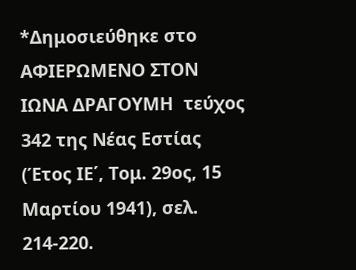*Δημοσιεύθηκε στο ΑΦΙΕΡΩΜΕΝΟ ΣΤΟΝ ΙΩΝΑ ΔΡΑΓΟΥΜΗ  τεύχος 342 της Νέας Εστίας (Έτος ΙΕ΄, Τομ. 29ος, 15 Μαρτίου 1941), σελ. 214-220.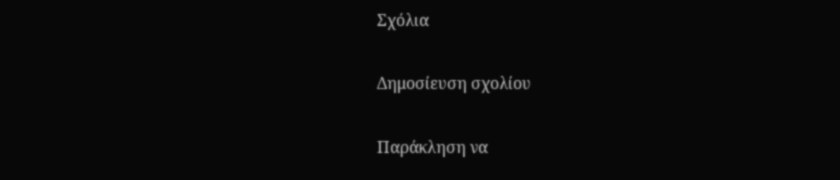Σχόλια

Δημοσίευση σχολίου

Παράκληση να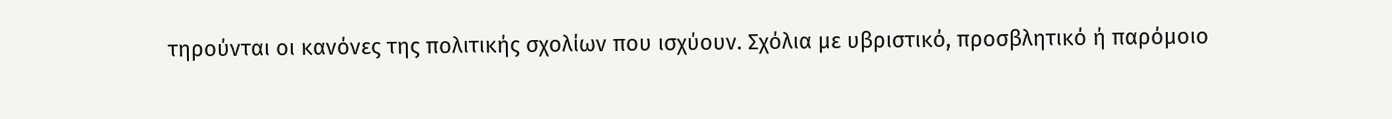τηρούνται οι κανόνες της πολιτικής σχολίων που ισχύουν. Σχόλια με υβριστικό, προσβλητικό ή παρόμοιο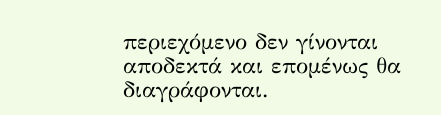περιεχόμενο δεν γίνονται αποδεκτά και επομένως θα διαγράφονται.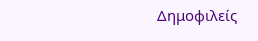Δημοφιλείς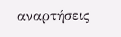αναρτήσεις